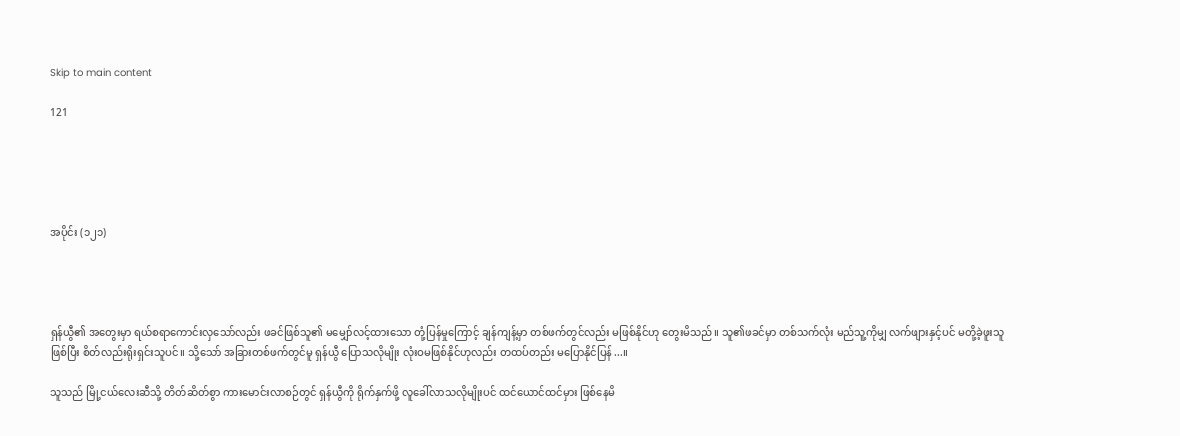Skip to main content

121





အပိုင်း (၁၂၁)




ရှန်ယွီ၏ အတွေးမှာ ရယ်စရာကောင်းလှသော်လည်း ဖခင်ဖြစ်သူ၏ မမျှော်လင့်ထားသော တုံ့ပြန်မှုကြောင့် ချန်ကျန့်မှာ တစ်ဖက်တွင်လည်း မဖြစ်နိုင်ဟု တွေးမိသည်။ သူ၏ဖခင်မှာ တစ်သက်လုံး မည်သူ့ကိုမျှ လက်ဖျားနှင့်ပင် မတို့ခဲ့ဖူးသူဖြစ်ပြီး စိတ်လည်းရိုးရှင်းသူပင်။ သို့သော် အခြားတစ်ဖက်တွင်မူ ရှန်ယွီ ပြောသလိုမျိုး လုံးဝမဖြစ်နိုင်ဟုလည်း တထပ်တည်း မပြောနိုင်ပြန်...။

သူသည် မြို့ငယ်လေးဆီသို့ တိတ်ဆိတ်စွာ ကားမောင်းလာစဉ်တွင် ရှန်ယွီကို ရိုက်နှက်ဖို့ လူခေါ်လာသလိုမျိုးပင် ထင်ယောင်ထင်မှား ဖြစ်နေမိ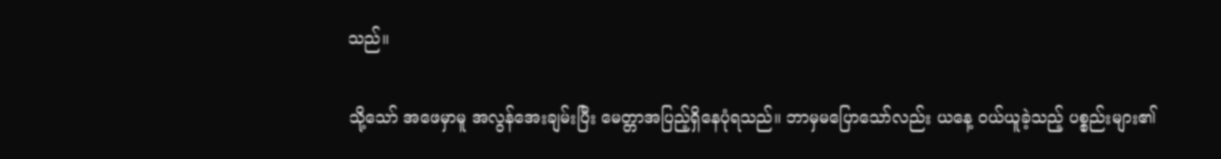သည်။

သို့သော် အဖေမှာမူ အလွန်အေးချမ်းပြီး မေတ္တာအပြည့်ရှိနေပုံရသည်။ ဘာမှမပြောသော်လည်း ယနေ့ ဝယ်ယူခဲ့သည့် ပစ္စည်းများ၏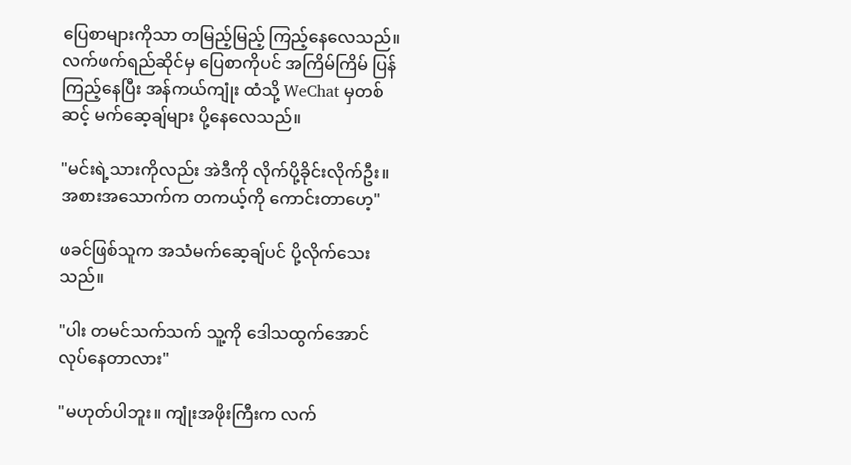ပြေစာများကိုသာ တမြည့်မြည့် ကြည့်နေလေသည်။ လက်ဖက်ရည်ဆိုင်မှ ပြေစာကိုပင် အကြိမ်ကြိမ် ပြန်ကြည့်နေပြီး အန်ကယ်ကျုံး ထံသို့ WeChat မှတစ်ဆင့် မက်ဆေ့ချ်များ ပို့နေလေသည်။

"မင်းရဲ့သားကိုလည်း အဲဒီကို လိုက်ပို့ခိုင်းလိုက်ဦး။ အစားအသောက်က တကယ့်ကို ကောင်းတာဟေ့"

ဖခင်ဖြစ်သူက အသံမက်ဆေ့ချ်ပင် ပို့လိုက်သေးသည်။

"ပါး တမင်သက်သက် သူ့ကို ဒေါသထွက်အောင် လုပ်နေတာလား"

"မဟုတ်ပါဘူး။ ကျုံးအဖိုးကြီးက လက်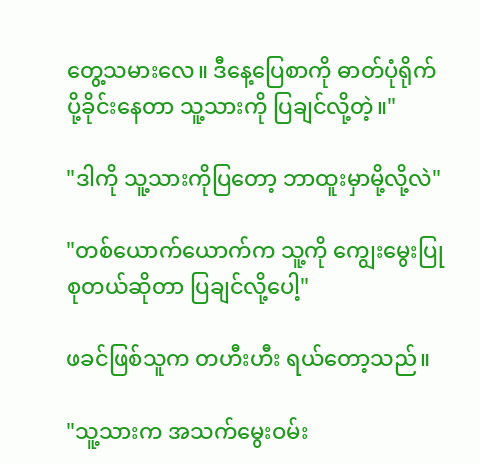တွေ့သမားလေ။ ဒီနေ့ပြေစာကို ဓာတ်ပုံရိုက်ပို့ခိုင်းနေတာ သူ့သားကို ပြချင်လို့တဲ့။"

"ဒါကို သူ့သားကိုပြတော့ ဘာထူးမှာမို့လို့လဲ"

"တစ်ယောက်ယောက်က သူ့ကို ကျွေးမွေးပြုစုတယ်ဆိုတာ ပြချင်လို့ပေါ့"

ဖခင်ဖြစ်သူက တဟီးဟီး ရယ်တော့သည်။

"သူ့သားက အသက်မွေးဝမ်း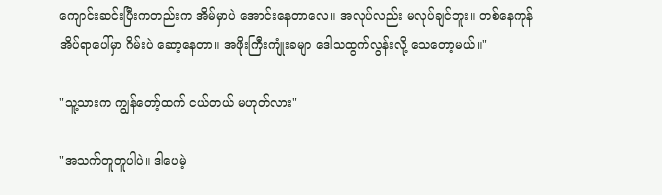ကျောင်းဆင်းပြီးကတည်းက အိမ်မှာပဲ အောင်းနေတာလေ။ အလုပ်လည်း မလုပ်ချင်ဘူး။ တစ်နေကုန် အိပ်ရာပေါ်မှာ ဂိမ်းပဲ ဆော့နေတာ။ အဖိုးကြီးကျုံးခမျာ ဒေါသထွက်လွန်းလို့ သေတော့မယ်။"

"သူ့သားက ကျွန်တော့်ထက် ငယ်တယ် မဟုတ်လား"

"အသက်တူတူပါပဲ။ ဒါပေမဲ့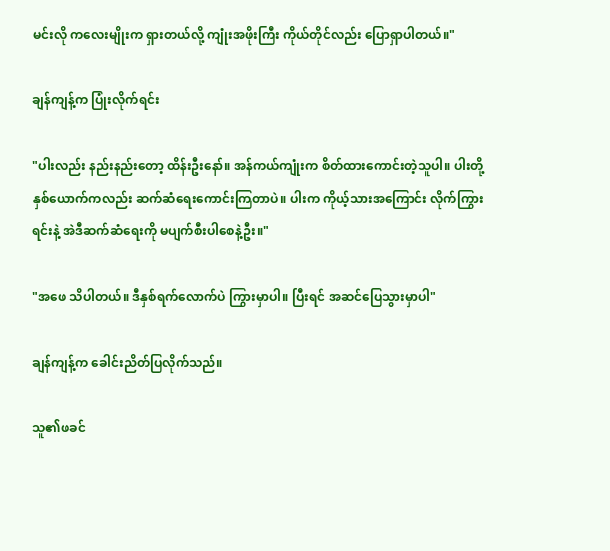မင်းလို ကလေးမျိုးက ရှားတယ်လို့ ကျုံးအဖိုးကြီး ကိုယ်တိုင်လည်း ပြောရှာပါတယ်။"

ချန်ကျန့်က ပြုံးလိုက်ရင်း

"ပါးလည်း နည်းနည်းတော့ ထိန်းဦးနော်။ အန်ကယ်ကျုံးက စိတ်ထားကောင်းတဲ့သူပါ။ ပါးတို့ နှစ်ယောက်ကလည်း ဆက်ဆံရေးကောင်းကြတာပဲ။ ပါးက ကိုယ့်သားအကြောင်း လိုက်ကြွားရင်းနဲ့ အဲဒီဆက်ဆံရေးကို မပျက်စီးပါစေနဲ့ဦး။"

"အဖေ သိပါတယ်။ ဒီနှစ်ရက်လောက်ပဲ ကြွားမှာပါ။ ပြီးရင် အဆင်ပြေသွားမှာပါ"

ချန်ကျန့်က ခေါင်းညိတ်ပြလိုက်သည်။

သူ၏ဖခင်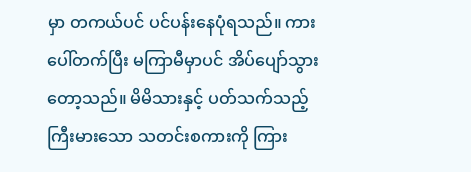မှာ တကယ်ပင် ပင်ပန်းနေပုံရသည်။ ကားပေါ်တက်ပြီး မကြာမီမှာပင် အိပ်ပျော်သွားတော့သည်။ မိမိသားနှင့် ပတ်သက်သည့် ကြီးမားသော သတင်းစကားကို ကြား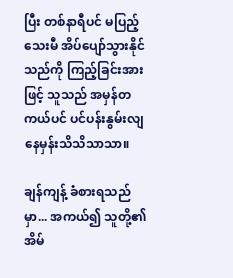ပြီး တစ်နာရီပင် မပြည့်သေးမီ အိပ်ပျော်သွားနိုင်သည်ကို ကြည့်ခြင်းအားဖြင့် သူသည် အမှန်တကယ်ပင် ပင်ပန်းနွမ်းလျနေမှန်းသိသိသာသာ။

ချန်ကျန့် ခံစားရသည်မှာ... အကယ်၍ သူတို့၏ အိမ်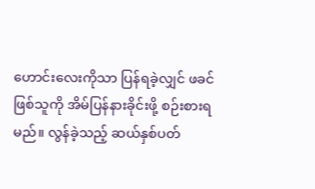ဟောင်းလေးကိုသာ ပြန်ရခဲ့လျှင် ဖခင်ဖြစ်သူကို အိမ်ပြန်နားခိုင်းဖို့ စဉ်းစားရမည်။ လွန်ခဲ့သည့် ဆယ်နှစ်ပတ်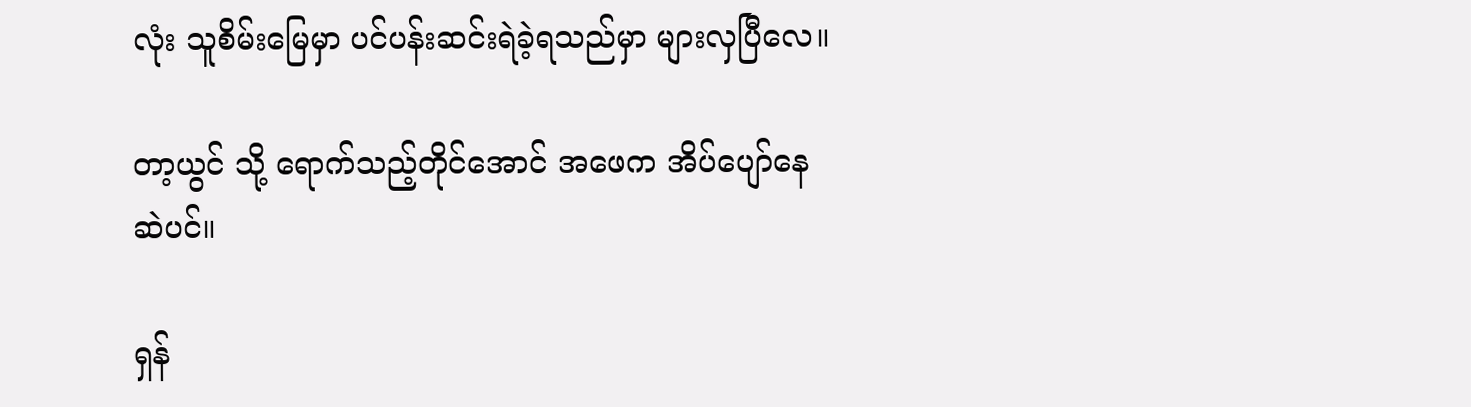လုံး သူစိမ်းမြေမှာ ပင်ပန်းဆင်းရဲခဲ့ရသည်မှာ များလှပြီလေ။

တာ့ယွင် သို့ ရောက်သည့်တိုင်အောင် အဖေက အိပ်ပျော်နေဆဲပင်။

ရှန်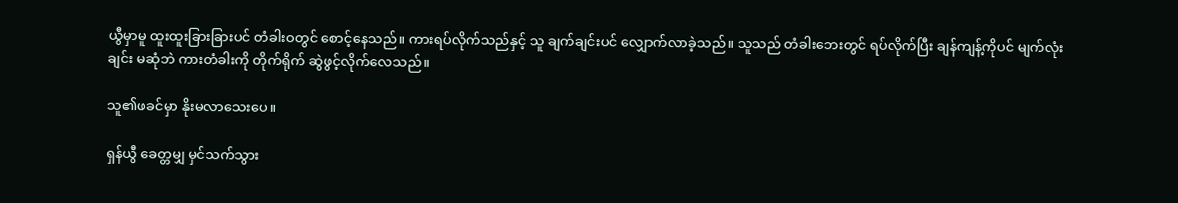ယွီမှာမူ ထူးထူးခြားခြားပင် တံခါးဝတွင် စောင့်နေသည်။ ကားရပ်လိုက်သည်နှင့် သူ ချက်ချင်းပင် လျှောက်လာခဲ့သည်။ သူသည် တံခါးဘေးတွင် ရပ်လိုက်ပြီး ချန်ကျန့်ကိုပင် မျက်လုံးချင်း မဆုံဘဲ ကားတံခါးကို တိုက်ရိုက် ဆွဲဖွင့်လိုက်လေသည်။

သူ၏ဖခင်မှာ နိုးမလာသေးပေ။

ရှန်ယွီ ခေတ္တမျှ မှင်သက်သွား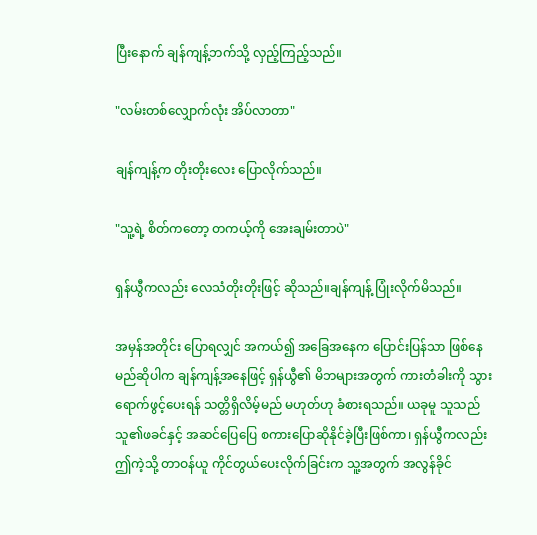ပြီးနောက် ချန်ကျန့်ဘက်သို့ လှည့်ကြည့်သည်။

"လမ်းတစ်လျှောက်လုံး အိပ်လာတာ"

ချန်ကျန့်က တိုးတိုးလေး ပြောလိုက်သည်။

"သူ့ရဲ့ စိတ်ကတော့ တကယ့်ကို အေးချမ်းတာပဲ"

ရှန်ယွီကလည်း လေသံတိုးတိုးဖြင့် ဆိုသည်။ချန်ကျန့် ပြုံးလိုက်မိသည်။

အမှန်အတိုင်း ပြောရလျှင် အကယ်၍ အခြေအနေက ပြောင်းပြန်သာ ဖြစ်နေမည်ဆိုပါက ချန်ကျန့်အနေဖြင့် ရှန်ယွီ၏ မိဘများအတွက် ကားတံခါးကို သွားရောက်ဖွင့်ပေးရန် သတ္တိရှိလိမ့်မည် မဟုတ်ဟု ခံစားရသည်။ ယခုမူ သူသည် သူ၏ဖခင်နှင့် အဆင်ပြေပြေ စကားပြောဆိုနိုင်ခဲ့ပြီးဖြစ်ကာ၊ ရှန်ယွီကလည်း ဤကဲ့သို့ တာဝန်ယူ ကိုင်တွယ်ပေးလိုက်ခြင်းက သူ့အတွက် အလွန်ခိုင်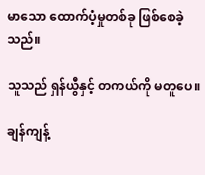မာသော ထောက်ပံ့မှုတစ်ခု ဖြစ်စေခဲ့သည်။

သူသည် ရှန်ယွီနှင့် တကယ်ကို မတူပေ။

ချန်ကျန့်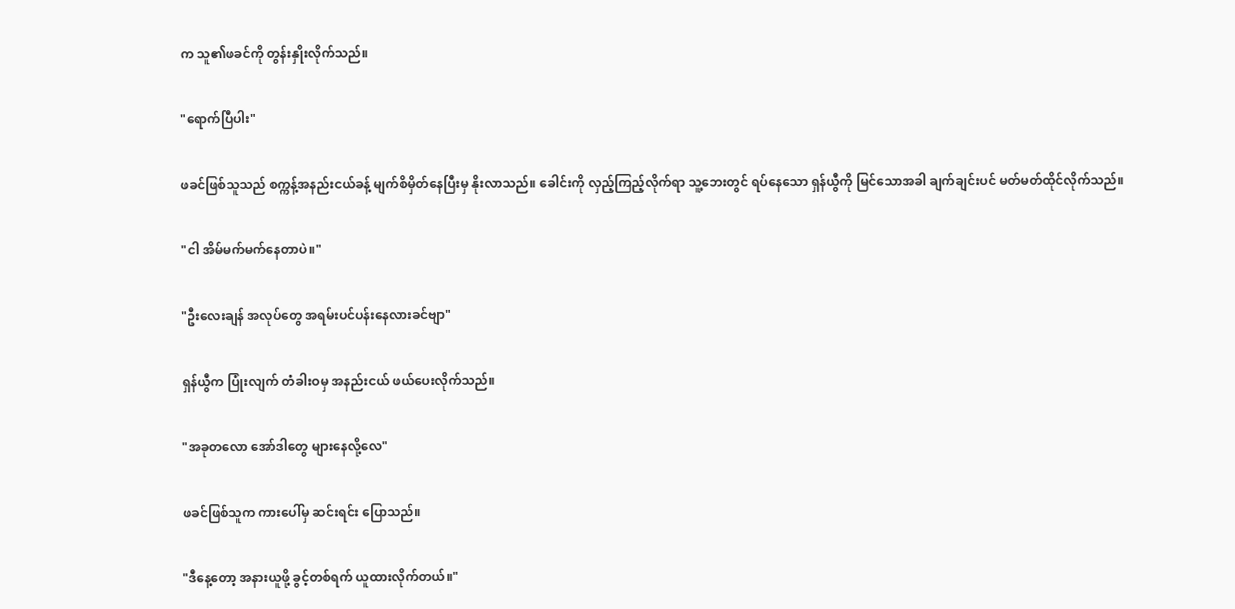က သူ၏ဖခင်ကို တွန်းနှိုးလိုက်သည်။

"ရောက်ပြီပါး"

ဖခင်ဖြစ်သူသည် စက္ကန့်အနည်းငယ်ခန့် မျက်စိမှိတ်နေပြီးမှ နိုးလာသည်။ ခေါင်းကို လှည့်ကြည့်လိုက်ရာ သူ့ဘေးတွင် ရပ်နေသော ရှန်ယွီကို မြင်သောအခါ ချက်ချင်းပင် မတ်မတ်ထိုင်လိုက်သည်။

"ငါ အိမ်မက်မက်နေတာပဲ။"

"ဦးလေးချန် အလုပ်တွေ အရမ်းပင်ပန်းနေလားခင်ဗျာ"

ရှန်ယွီက ပြုံးလျက် တံခါးဝမှ အနည်းငယ် ဖယ်ပေးလိုက်သည်။

"အခုတလော အော်ဒါတွေ များနေလို့လေ"

ဖခင်ဖြစ်သူက ကားပေါ်မှ ဆင်းရင်း ပြောသည်။

"ဒီနေ့တော့ အနားယူဖို့ ခွင့်တစ်ရက် ယူထားလိုက်တယ်။"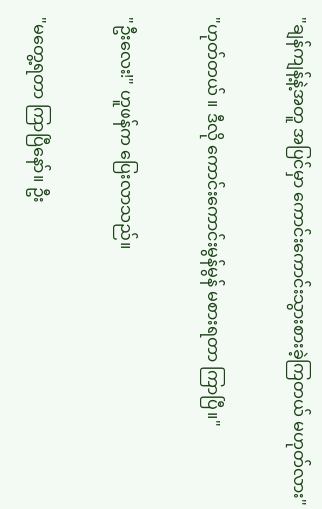"ချန်ကျန့်နဲ့အတူ အပြင်မှာ ကောင်းကောင်းသွားစားခဲ့ကြတယ် မဟုတ်လား"

"ဟုတ်တယ် ။ ဒီလို ကောင်းကောင်းမွန်မွန် မစားရတာ ကြာပြီ။"

"ဦးလေး!" ဟူဖန်က ပြေးလာသည်။

"မတွေ့ရတာ ကြာပြီနော်။ ဦး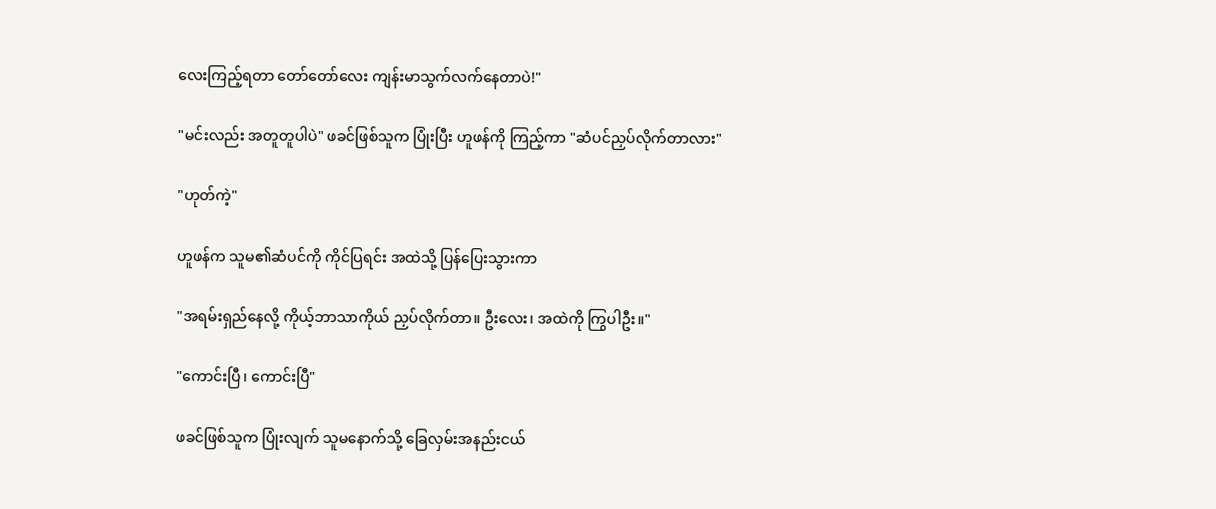လေးကြည့်ရတာ တော်တော်လေး ကျန်းမာသွက်လက်နေတာပဲ!"

"မင်းလည်း အတူတူပါပဲ" ဖခင်ဖြစ်သူက ပြုံးပြီး ဟူဖန်ကို ကြည့်ကာ "ဆံပင်ညှပ်လိုက်တာလား"

"ဟုတ်ကဲ့"

ဟူဖန်က သူမ၏ဆံပင်ကို ကိုင်ပြရင်း အထဲသို့ ပြန်ပြေးသွားကာ

"အရမ်းရှည်နေလို့ ကိုယ့်ဘာသာကိုယ် ညှပ်လိုက်တာ။ ဦးလေး၊ အထဲကို ကြွပါဦး။"

"ကောင်းပြီ၊ ကောင်းပြီ"

ဖခင်ဖြစ်သူက ပြုံးလျက် သူမနောက်သို့ ခြေလှမ်းအနည်းငယ်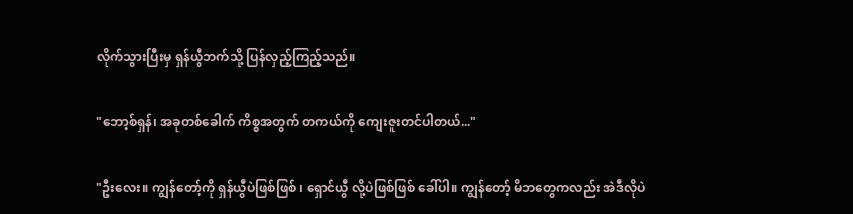လိုက်သွားပြီးမှ ရှန်ယွီဘက်သို့ ပြန်လှည့်ကြည့်သည်။

"ဘော့စ်ရှန်၊ အခုတစ်ခေါက် ကိစ္စအတွက် တကယ်ကို ကျေးဇူးတင်ပါတယ်..."

"ဦးလေး။ ကျွန်တော့်ကို ရှန်ယွီပဲဖြစ်ဖြစ် ၊ ရှောင်ယွီ လို့ပဲဖြစ်ဖြစ် ခေါ်ပါ။ ကျွန်တော့် မိဘတွေကလည်း အဲဒီလိုပဲ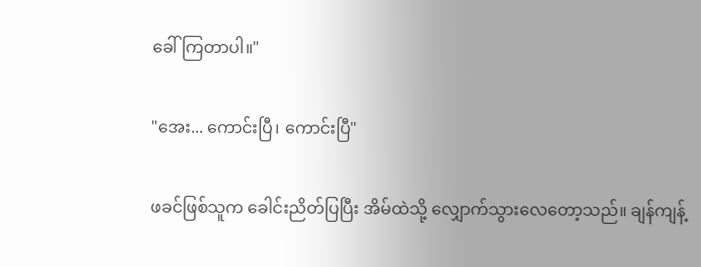ခေါ်ကြတာပါ။"

"အေး... ကောင်းပြီ၊ ကောင်းပြီ"

ဖခင်ဖြစ်သူက ခေါင်းညိတ်ပြပြီး အိမ်ထဲသို့ လျှောက်သွားလေတော့သည်။ ချန်ကျန့်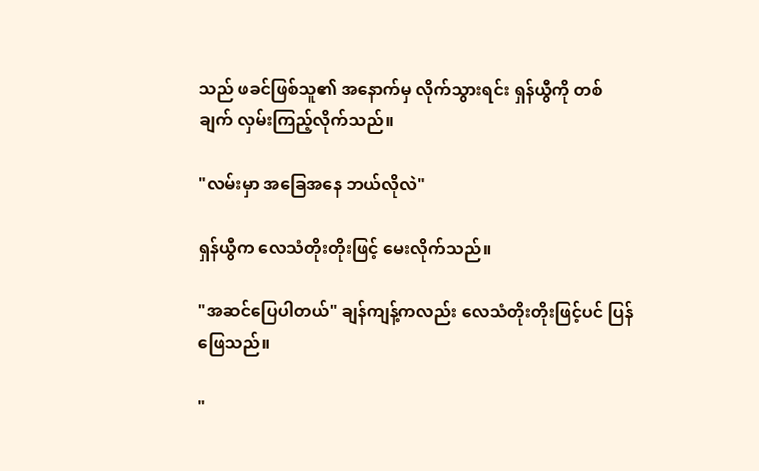သည် ဖခင်ဖြစ်သူ၏ အနောက်မှ လိုက်သွားရင်း ရှန်ယွီကို တစ်ချက် လှမ်းကြည့်လိုက်သည်။

"လမ်းမှာ အခြေအနေ ဘယ်လိုလဲ"

ရှန်ယွီက လေသံတိုးတိုးဖြင့် မေးလိုက်သည်။

"အဆင်ပြေပါတယ်" ချန်ကျန့်ကလည်း လေသံတိုးတိုးဖြင့်ပင် ပြန်ဖြေသည်။

"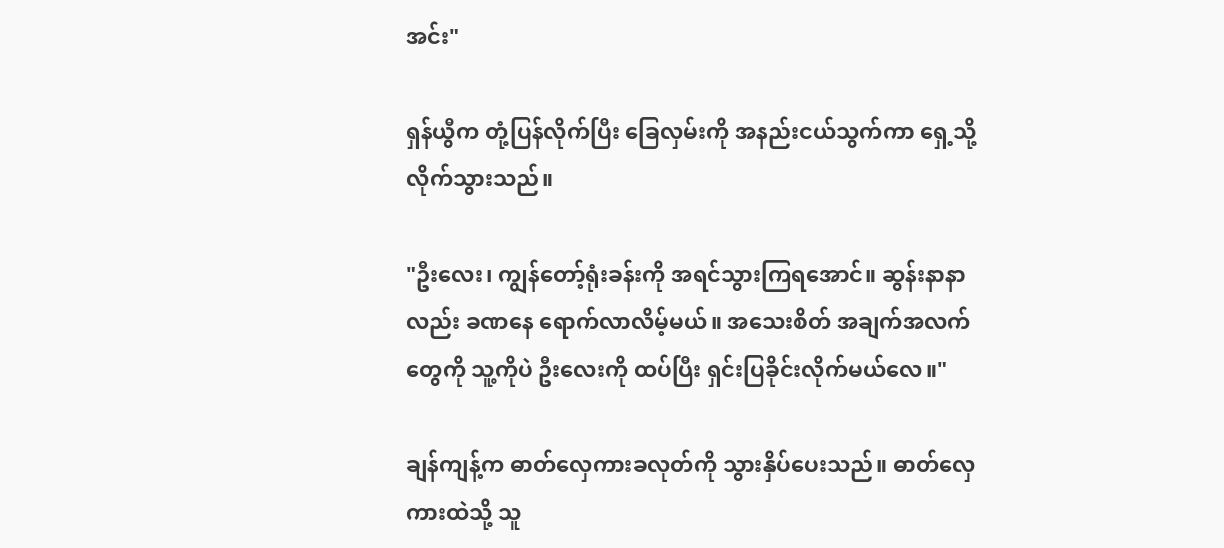အင်း"

ရှန်ယွီက တုံ့ပြန်လိုက်ပြီး ခြေလှမ်းကို အနည်းငယ်သွက်ကာ ရှေ့သို့ လိုက်သွားသည်။

"ဦးလေး၊ ကျွန်တော့်ရုံးခန်းကို အရင်သွားကြရအောင်။ ဆွန်းနာနာလည်း ခဏနေ ရောက်လာလိမ့်မယ်။ အသေးစိတ် အချက်အလက်တွေကို သူ့ကိုပဲ ဦးလေးကို ထပ်ပြီး ရှင်းပြခိုင်းလိုက်မယ်လေ။"

ချန်ကျန့်က ဓာတ်လှေကားခလုတ်ကို သွားနှိပ်ပေးသည်။ ဓာတ်လှေကားထဲသို့ သူ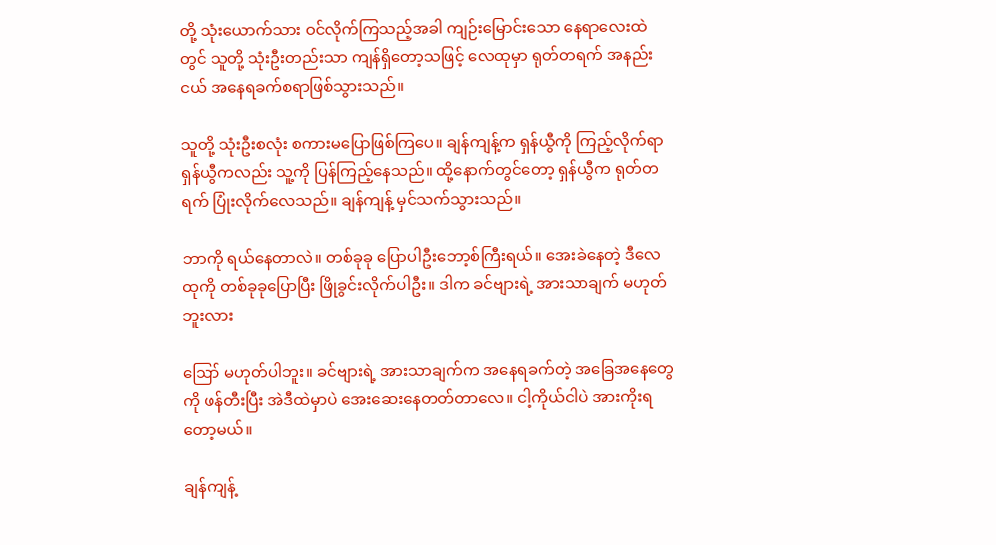တို့ သုံးယောက်သား ဝင်လိုက်ကြသည့်အခါ ကျဉ်းမြောင်းသော နေရာလေးထဲတွင် သူတို့ သုံးဦးတည်းသာ ကျန်ရှိတော့သဖြင့် လေထုမှာ ရုတ်တရက် အနည်းငယ် အနေရခက်စရာဖြစ်သွားသည်။

သူတို့ သုံးဦးစလုံး စကားမပြောဖြစ်ကြပေ။ ချန်ကျန့်က ရှန်ယွီကို ကြည့်လိုက်ရာ ရှန်ယွီကလည်း သူ့ကို ပြန်ကြည့်နေသည်။ ထို့နောက်တွင်တော့ ရှန်ယွီက ရုတ်တရက် ပြုံးလိုက်လေသည်။ ချန်ကျန့် မှင်သက်သွားသည်။

ဘာကို ရယ်နေတာလဲ။ တစ်ခုခု ပြောပါဦးဘော့စ်ကြီးရယ်။ အေးခဲနေတဲ့ ဒီလေထုကို တစ်ခုခုပြောပြီး ဖြိုခွင်းလိုက်ပါဦး။ ဒါက ခင်ဗျားရဲ့ အားသာချက် မဟုတ်ဘူးလား

ဪ မဟုတ်ပါဘူး။ ခင်ဗျားရဲ့ အားသာချက်က အနေရခက်တဲ့ အခြေအနေတွေကို ဖန်တီးပြီး အဲဒီထဲမှာပဲ အေးဆေးနေတတ်တာလေ။ ငါ့ကိုယ်ငါပဲ အားကိုးရတော့မယ်။

ချန်ကျန့်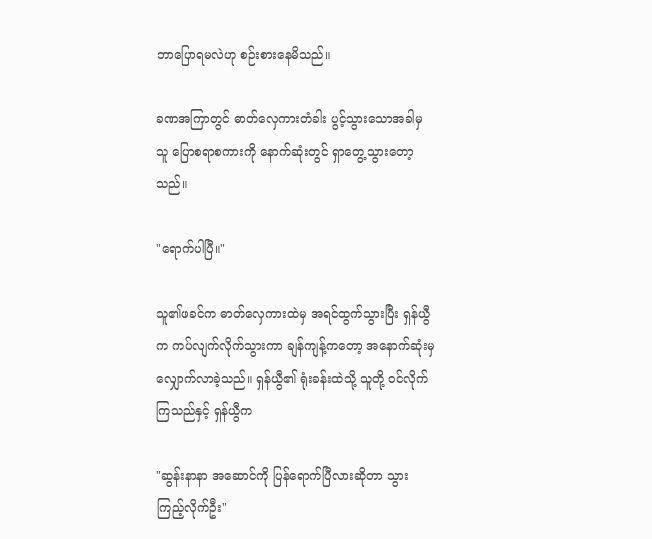ဘာပြောရမလဲဟု စဉ်းစားနေမိသည်။

ခဏအကြာတွင် ဓာတ်လှေကားတံခါး ပွင့်သွားသောအခါမှ သူ ပြောစရာစကားကို နောက်ဆုံးတွင် ရှာတွေ့သွားတော့သည်။

"ရောက်ပါပြီ။"

သူ၏ဖခင်က ဓာတ်လှေကားထဲမှ အရင်ထွက်သွားပြီး ရှန်ယွီက ကပ်လျက်လိုက်သွားကာ ချန်ကျန့်ကတော့ အနောက်ဆုံးမှ လျှောက်လာခဲ့သည်။ ရှန်ယွီ၏ ရုံးခန်းထဲသို့ သူတို့ ဝင်လိုက်ကြသည်နှင့် ရှန်ယွီက

"ဆွန်းနာနာ အဆောင်ကို ပြန်ရောက်ပြီလားဆိုတာ သွားကြည့်လိုက်ဦး"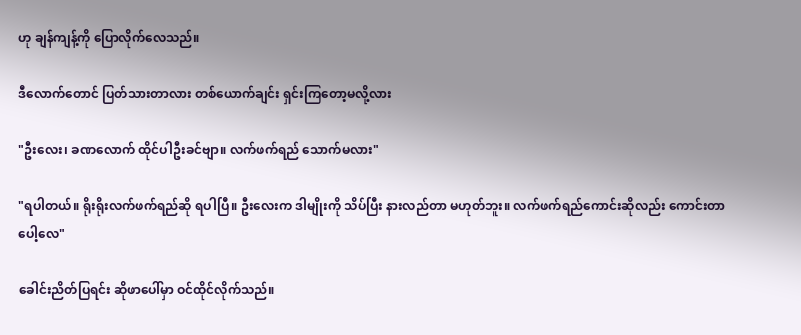ဟု ချန်ကျန့်ကို ပြောလိုက်လေသည်။

ဒီလောက်တောင် ပြတ်သားတာလား တစ်ယောက်ချင်း ရှင်းကြတော့မလို့လား

"ဦးလေး၊ ခဏလောက် ထိုင်ပါဦးခင်ဗျာ။ လက်ဖက်ရည် သောက်မလား"

"ရပါတယ်။ ရိုးရိုးလက်ဖက်ရည်ဆို ရပါပြီ။ ဦးလေးက ဒါမျိုးကို သိပ်ပြီး နားလည်တာ မဟုတ်ဘူး။ လက်ဖက်ရည်ကောင်းဆိုလည်း ကောင်းတာပေါ့လေ"

ခေါင်းညိတ်ပြရင်း ဆိုဖာပေါ်မှာ ဝင်ထိုင်လိုက်သည်။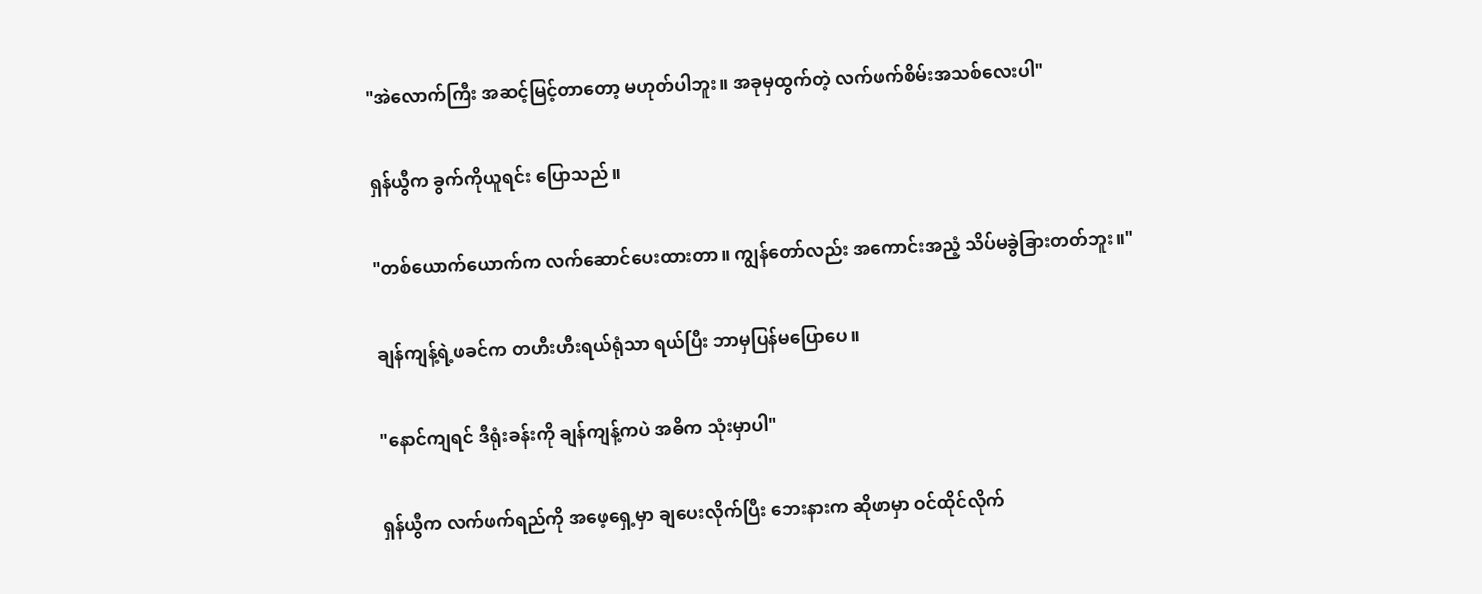"အဲလောက်ကြီး အဆင့်မြင့်တာတော့ မဟုတ်ပါဘူး။ အခုမှထွက်တဲ့ လက်ဖက်စိမ်းအသစ်လေးပါ"

ရှန်ယွီက ခွက်ကိုယူရင်း ပြောသည်။

"တစ်ယောက်ယောက်က လက်ဆောင်ပေးထားတာ။ ကျွန်တော်လည်း အကောင်းအညံ့ သိပ်မခွဲခြားတတ်ဘူး။"

ချန်ကျန့်ရဲ့ဖခင်က တဟီးဟီးရယ်ရုံသာ ရယ်ပြီး ဘာမှပြန်မပြောပေ။

"နောင်ကျရင် ဒီရုံးခန်းကို ချန်ကျန့်ကပဲ အဓိက သုံးမှာပါ"

ရှန်ယွီက လက်ဖက်ရည်ကို အဖေ့ရှေ့မှာ ချပေးလိုက်ပြီး ဘေးနားက ဆိုဖာမှာ ဝင်ထိုင်လိုက်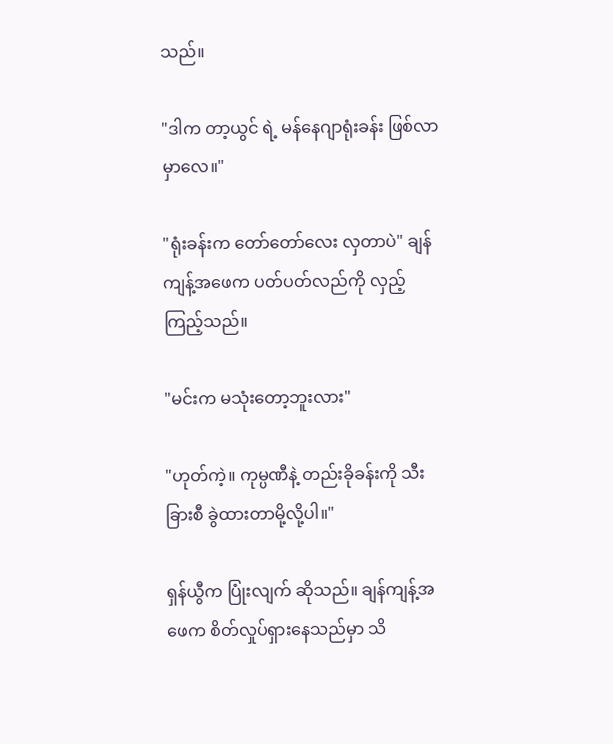သည်။

"ဒါက တာ့ယွင် ရဲ့ မန်နေဂျာရုံးခန်း ဖြစ်လာမှာလေ။"

"ရုံးခန်းက တော်တော်လေး လှတာပဲ" ချန်ကျန့်အဖေက ပတ်ပတ်လည်ကို လှည့်ကြည့်သည်။

"မင်းက မသုံးတော့ဘူးလား"

"ဟုတ်ကဲ့။ ကုမ္ပဏီနဲ့ တည်းခိုခန်းကို သီးခြားစီ ခွဲထားတာမို့လို့ပါ။"

ရှန်ယွီက ပြုံးလျက် ဆိုသည်။ ချန်ကျန့်အဖေက စိတ်လှုပ်ရှားနေသည်မှာ သိ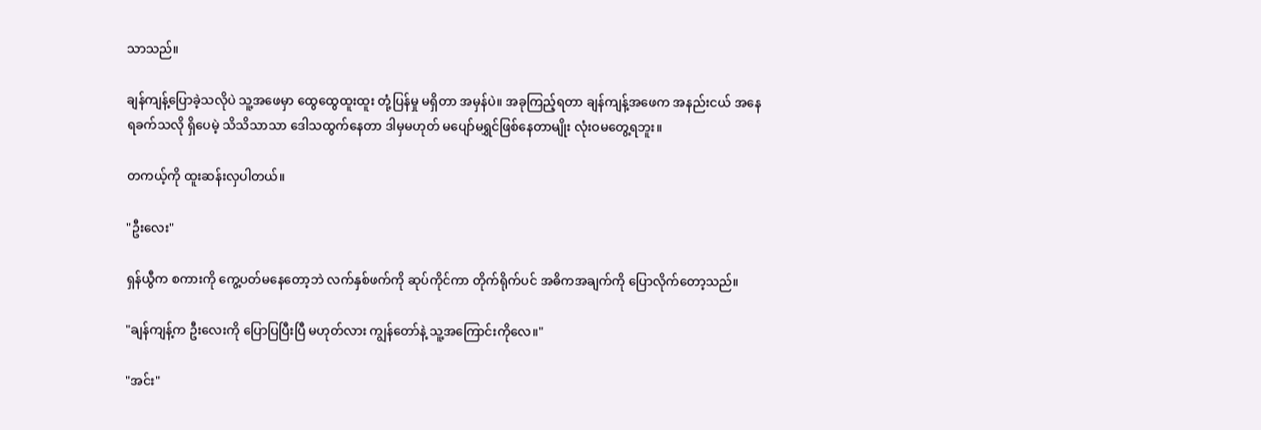သာသည်။

ချန်ကျန့်ပြောခဲ့သလိုပဲ သူ့အဖေမှာ ထွေထွေထူးထူး တုံ့ပြန်မှု မရှိတာ အမှန်ပဲ။ အခုကြည့်ရတာ ချန်ကျန့်အဖေက အနည်းငယ် အနေရခက်သလို ရှိပေမဲ့ သိသိသာသာ ဒေါသထွက်နေတာ ဒါမှမဟုတ် မပျော်မရွှင်ဖြစ်နေတာမျိုး လုံးဝမတွေ့ရဘူး။

တကယ့်ကို ထူးဆန်းလှပါတယ်။

"ဦးလေး"

ရှန်ယွီက စကားကို ကွေ့ပတ်မနေတော့ဘဲ လက်နှစ်ဖက်ကို ဆုပ်ကိုင်ကာ တိုက်ရိုက်ပင် အဓိကအချက်ကို ပြောလိုက်တော့သည်။

"ချန်ကျန့်က ဦးလေးကို ပြောပြပြီးပြီ မဟုတ်လား ကျွန်တော်နဲ့ သူ့အကြောင်းကိုလေ။"

"အင်း"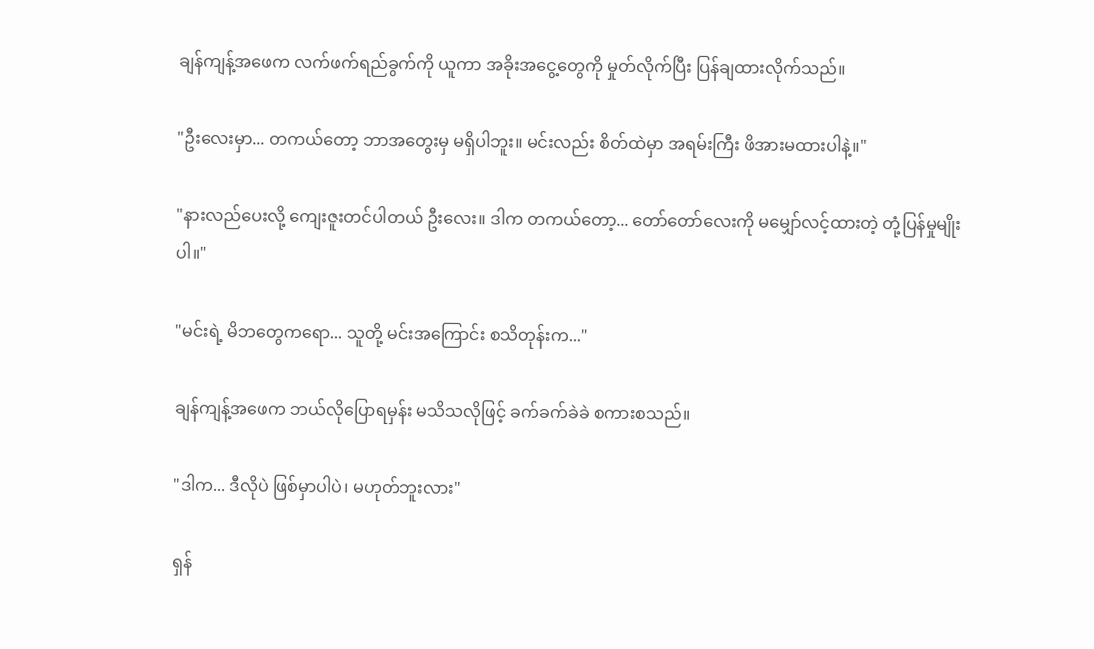ချန်ကျန့်အဖေက လက်ဖက်ရည်ခွက်ကို ယူကာ အခိုးအငွေ့တွေကို မှုတ်လိုက်ပြီး ပြန်ချထားလိုက်သည်။

"ဦးလေးမှာ... တကယ်တော့ ဘာအတွေးမှ မရှိပါဘူး။ မင်းလည်း စိတ်ထဲမှာ အရမ်းကြီး ဖိအားမထားပါနဲ့။"

"နားလည်ပေးလို့ ကျေးဇူးတင်ပါတယ် ဦးလေး။ ဒါက တကယ်တော့... တော်တော်လေးကို မမျှော်လင့်ထားတဲ့ တုံ့ပြန်မှုမျိုးပါ။"

"မင်းရဲ့ မိဘတွေကရော... သူတို့ မင်းအကြောင်း စသိတုန်းက..."

ချန်ကျန့်အဖေက ဘယ်လိုပြောရမှန်း မသိသလိုဖြင့် ခက်ခက်ခဲခဲ စကားစသည်။

"ဒါက... ဒီလိုပဲ ဖြစ်မှာပါပဲ၊ မဟုတ်ဘူးလား"

ရှန်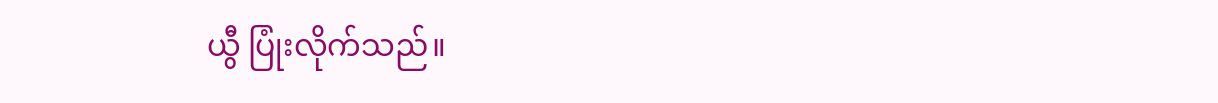ယွီ ပြုံးလိုက်သည်။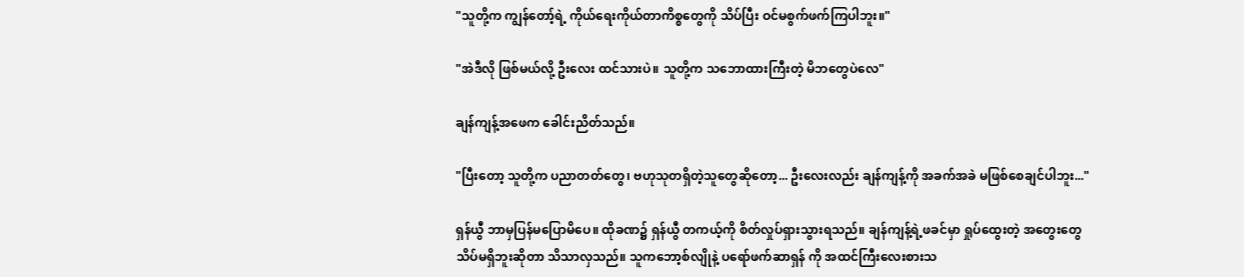"သူတို့က ကျွန်တော့်ရဲ့ ကိုယ်ရေးကိုယ်တာကိစ္စတွေကို သိပ်ပြီး ဝင်မစွက်ဖက်ကြပါဘူး။"

"အဲဒီလို ဖြစ်မယ်လို့ ဦးလေး ထင်သားပဲ။ သူတို့က သဘောထားကြီးတဲ့ မိဘတွေပဲလေ"

ချန်ကျန့်အဖေက ခေါင်းညိတ်သည်။

"ပြီးတော့ သူတို့က ပညာတတ်တွေ၊ ဗဟုသုတရှိတဲ့သူတွေဆိုတော့... ဦးလေးလည်း ချန်ကျန့်ကို အခက်အခဲ မဖြစ်စေချင်ပါဘူး..."

ရှန်ယွီ ဘာမှပြန်မပြောမိပေ။ ထိုခဏ၌ ရှန်ယွီ တကယ့်ကို စိတ်လှုပ်ရှားသွားရသည်။ ချန်ကျန့်ရဲ့ဖခင်မှာ ရှုပ်ထွေးတဲ့ အတွေးတွေ သိပ်မရှိဘူးဆိုတာ သိသာလှသည်။ သူကဘော့စ်လျိုနဲ့ ပရော်ဖက်ဆာရှန် ကို အထင်ကြီးလေးစားသ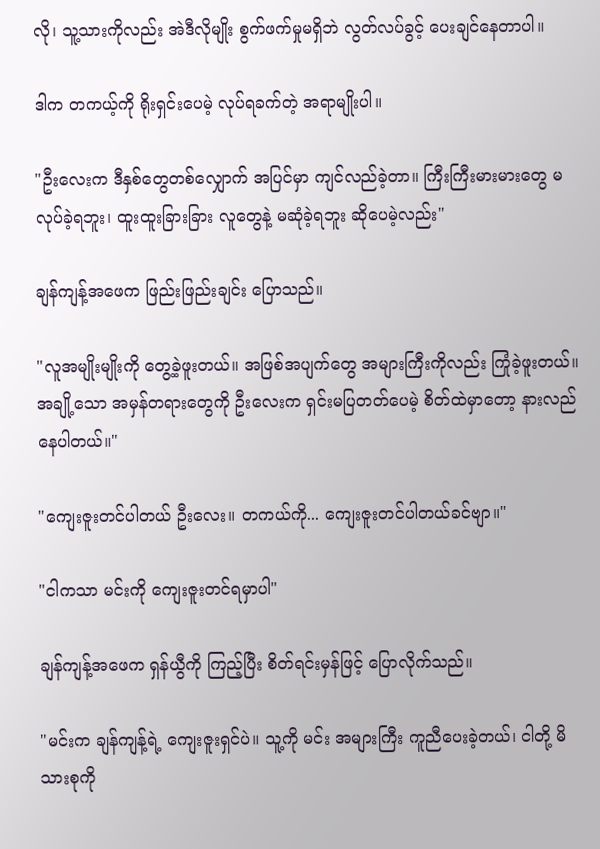လို၊ သူ့သားကိုလည်း အဲဒီလိုမျိုး စွက်ဖက်မှုမရှိဘဲ လွတ်လပ်ခွင့် ပေးချင်နေတာပါ။

ဒါက တကယ့်ကို ရိုးရှင်းပေမဲ့ လုပ်ရခက်တဲ့ အရာမျိုးပါ။

"ဦးလေးက ဒီနှစ်တွေတစ်လျှောက် အပြင်မှာ ကျင်လည်ခဲ့တာ။ ကြီးကြီးမားမားတွေ မလုပ်ခဲ့ရဘူး၊ ထူးထူးခြားခြား လူတွေနဲ့ မဆုံခဲ့ရဘူး ဆိုပေမဲ့လည်း"

ချန်ကျန့်အဖေက ဖြည်းဖြည်းချင်း ပြောသည်။

"လူအမျိုးမျိုးကို တွေ့ခဲ့ဖူးတယ်။ အဖြစ်အပျက်တွေ အများကြီးကိုလည်း ကြုံခဲ့ဖူးတယ်။ အချို့သော အမှန်တရားတွေကို ဦးလေးက ရှင်းမပြတတ်ပေမဲ့ စိတ်ထဲမှာတော့ နားလည်နေပါတယ်။"

"ကျေးဇူးတင်ပါတယ် ဦးလေး။ တကယ်ကို... ကျေးဇူးတင်ပါတယ်ခင်ဗျာ။"

"ငါကသာ မင်းကို ကျေးဇူးတင်ရမှာပါ"

ချန်ကျန့်အဖေက ရှန်ယွီကို ကြည့်ပြီး စိတ်ရင်းမှန်ဖြင့် ပြောလိုက်သည်။

"မင်းက ချန်ကျန့်ရဲ့ ကျေးဇူးရှင်ပဲ။ သူ့ကို မင်း အများကြီး ကူညီပေးခဲ့တယ်၊ ငါတို့ မိသားစုကို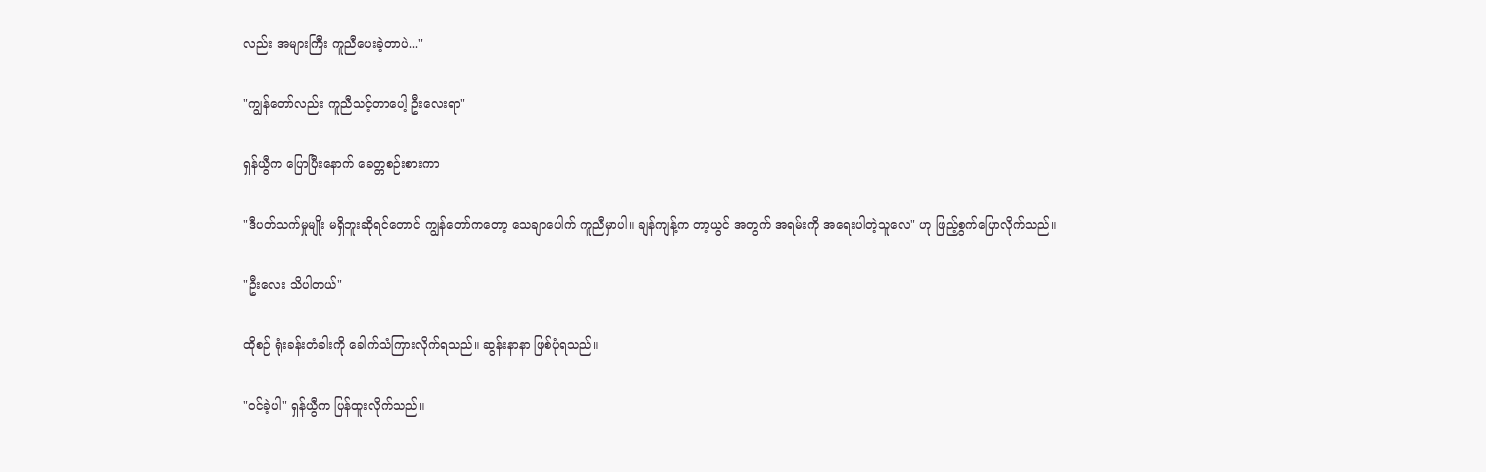လည်း အများကြီး ကူညီပေးခဲ့တာပဲ..."

"ကျွန်တော်လည်း ကူညီသင့်တာပေါ့ ဦးလေးရာ"

ရှန်ယွီက ပြောပြီးနောက် ခေတ္တစဉ်းစားကာ

"ဒီပတ်သက်မှုမျိုး မရှိဘူးဆိုရင်တောင် ကျွန်တော်ကတော့ သေချာပေါက် ကူညီမှာပါ။ ချန်ကျန့်က တာ့ယွင် အတွက် အရမ်းကို အရေးပါတဲ့သူလေ" ဟု ဖြည့်စွက်ပြောလိုက်သည်။

"ဦးလေး သိပါတယ်"

ထိုစဉ် ရုံးခန်းတံခါးကို ခေါက်သံကြားလိုက်ရသည်။ ဆွန်းနာနာ ဖြစ်ပုံရသည်။

"ဝင်ခဲ့ပါ" ရှန်ယွီက ပြန်ထူးလိုက်သည်။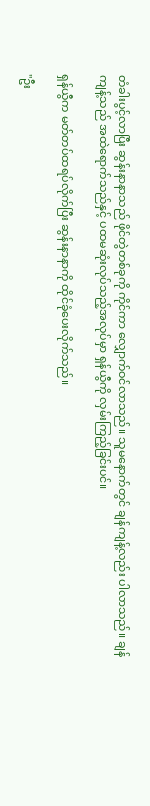တံခါးပွင့်လာပြီး ဆွန်းနာနာသည် ဖိုင်တွဲတစ်ခုကို ကိုင်ကာ လျှောက်ဝင်လာသည်။ သူမနောက်တွင် ချန်ကျန့်လည်း ပါလာသည်။ ချန်ကျန့်သည် အထဲရောက်သည်နှင့် ပထမဆုံးလုပ်သည့်အလုပ်မှာ ရှန်ယွီကို လှမ်းကြည့်ခြင်းပင်။

ရှန်ယွီက မတ်တပ်ထရပ်လိုက်ပြီး ဆွန်းနာနာကို ထိုင်ခုံပေးလိုက်သည်။

"ဦး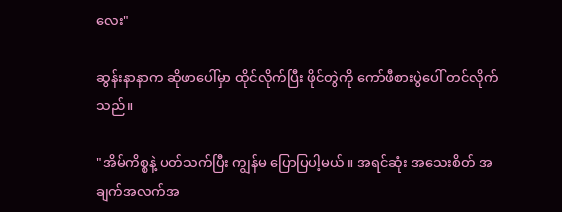လေး"

ဆွန်းနာနာက ဆိုဖာပေါ်မှာ ထိုင်လိုက်ပြီး ဖိုင်တွဲကို ကော်ဖီစားပွဲပေါ် တင်လိုက်သည်။

"အိမ်ကိစ္စနဲ့ ပတ်သက်ပြီး ကျွန်မ ပြောပြပါ့မယ်။ အရင်ဆုံး အသေးစိတ် အချက်အလက်အ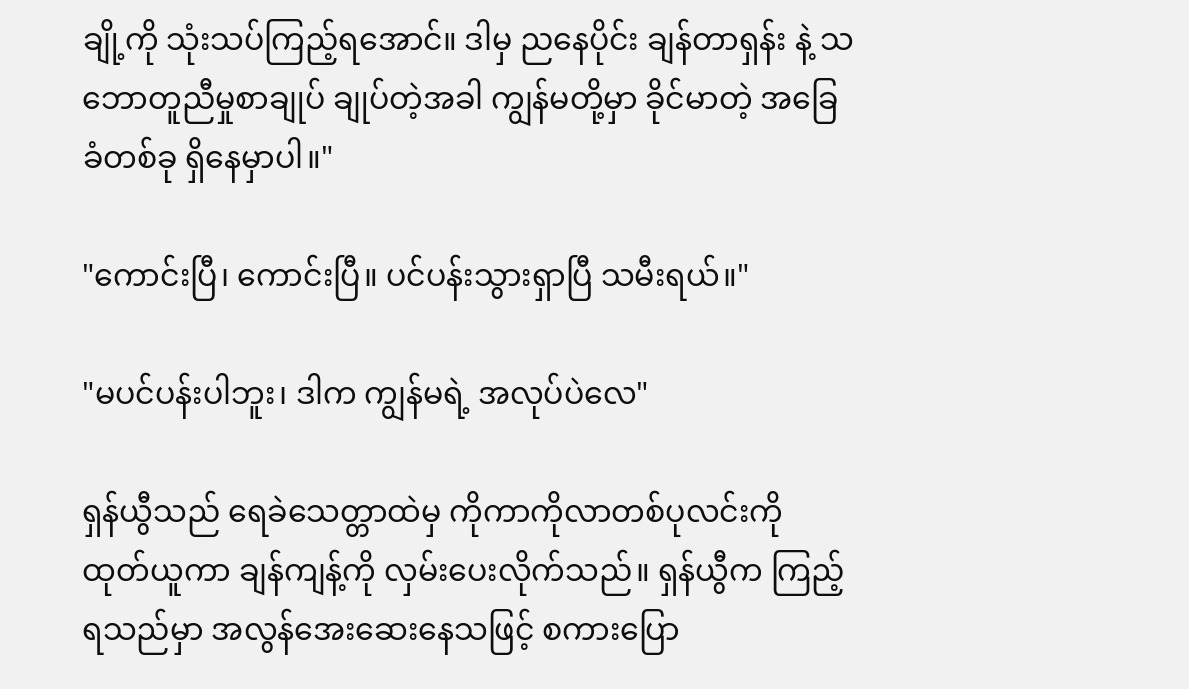ချို့ကို သုံးသပ်ကြည့်ရအောင်။ ဒါမှ ညနေပိုင်း ချန်တာရှန်း နဲ့ သဘောတူညီမှုစာချုပ် ချုပ်တဲ့အခါ ကျွန်မတို့မှာ ခိုင်မာတဲ့ အခြေခံတစ်ခု ရှိနေမှာပါ။"

"ကောင်းပြီ၊ ကောင်းပြီ။ ပင်ပန်းသွားရှာပြီ သမီးရယ်။"

"မပင်ပန်းပါဘူး၊ ဒါက ကျွန်မရဲ့ အလုပ်ပဲလေ"

ရှန်ယွီသည် ရေခဲသေတ္တာထဲမှ ကိုကာကိုလာတစ်ပုလင်းကို ထုတ်ယူကာ ချန်ကျန့်ကို လှမ်းပေးလိုက်သည်။ ရှန်ယွီက ကြည့်ရသည်မှာ အလွန်အေးဆေးနေသဖြင့် စကားပြော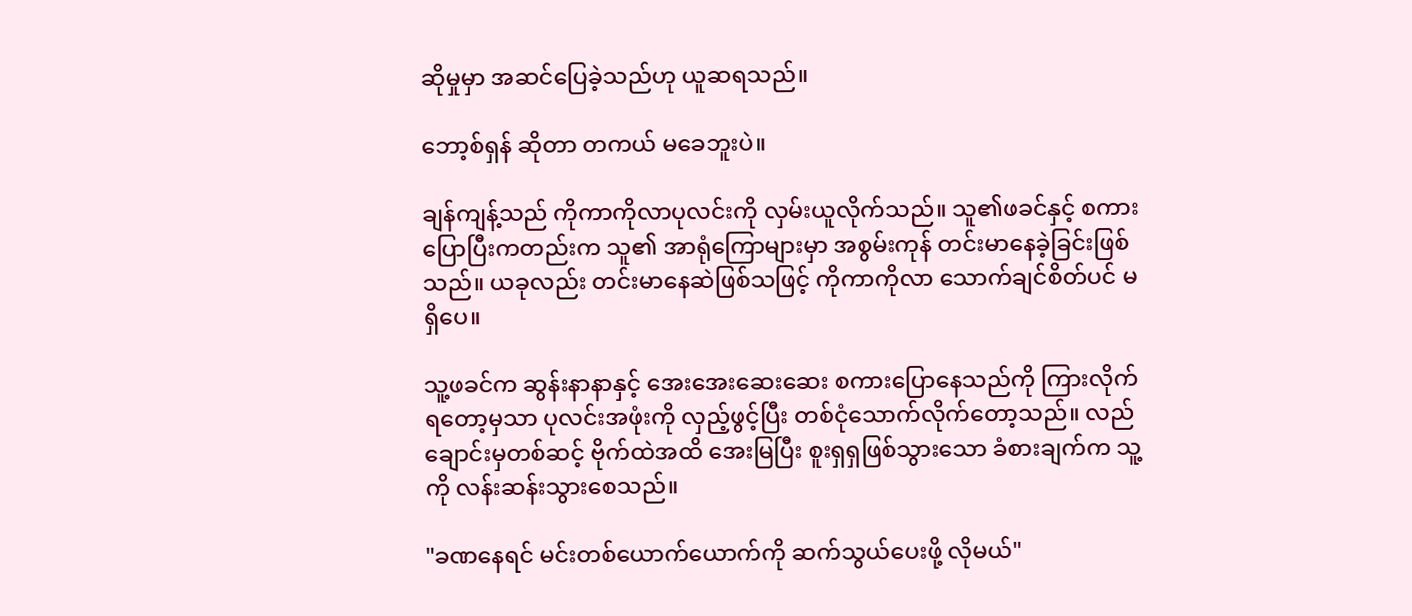ဆိုမှုမှာ အဆင်ပြေခဲ့သည်ဟု ယူဆရသည်။

ဘော့စ်ရှန် ဆိုတာ တကယ် မခေဘူးပဲ။

ချန်ကျန့်သည် ကိုကာကိုလာပုလင်းကို လှမ်းယူလိုက်သည်။ သူ၏ဖခင်နှင့် စကားပြောပြီးကတည်းက သူ၏ အာရုံကြောများမှာ အစွမ်းကုန် တင်းမာနေခဲ့ခြင်းဖြစ်သည်။ ယခုလည်း တင်းမာနေဆဲဖြစ်သဖြင့် ကိုကာကိုလာ သောက်ချင်စိတ်ပင် မရှိပေ။

သူ့ဖခင်က ဆွန်းနာနာနှင့် အေးအေးဆေးဆေး စကားပြောနေသည်ကို ကြားလိုက်ရတော့မှသာ ပုလင်းအဖုံးကို လှည့်ဖွင့်ပြီး တစ်ငုံသောက်လိုက်တော့သည်။ လည်ချောင်းမှတစ်ဆင့် ဗိုက်ထဲအထိ အေးမြပြီး စူးရှရှဖြစ်သွားသော ခံစားချက်က သူ့ကို လန်းဆန်းသွားစေသည်။

"ခဏနေရင် မင်းတစ်ယောက်ယောက်ကို ဆက်သွယ်ပေးဖို့ လိုမယ်"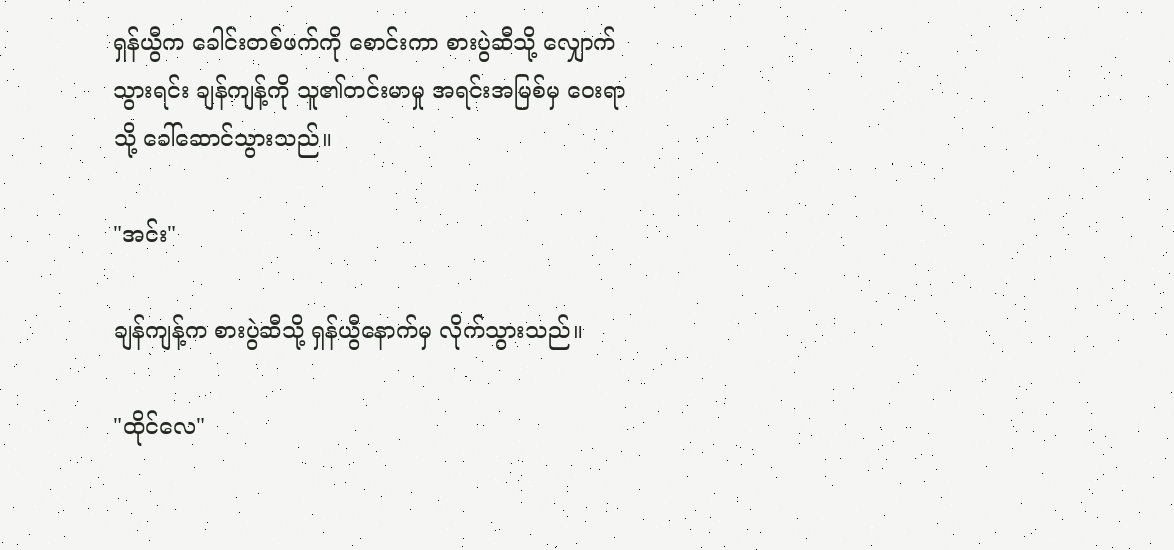ရှန်ယွီက ခေါင်းတစ်ဖက်ကို စောင်းကာ စားပွဲဆီသို့ လျှောက်သွားရင်း ချန်ကျန့်ကို သူ၏တင်းမာမှု အရင်းအမြစ်မှ ဝေးရာသို့ ခေါ်ဆောင်သွားသည်။

"အင်း"

ချန်ကျန့်က စားပွဲဆီသို့ ရှန်ယွီနောက်မှ လိုက်သွားသည်။

"ထိုင်လေ"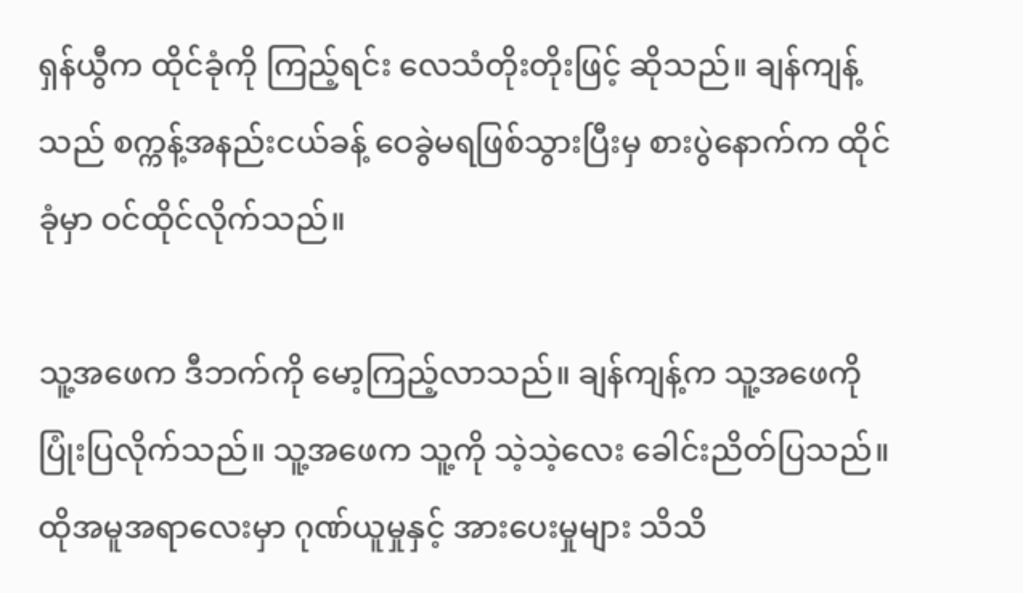ရှန်ယွီက ထိုင်ခုံကို ကြည့်ရင်း လေသံတိုးတိုးဖြင့် ဆိုသည်။ ချန်ကျန့်သည် စက္ကန့်အနည်းငယ်ခန့် ဝေခွဲမရဖြစ်သွားပြီးမှ စားပွဲနောက်က ထိုင်ခုံမှာ ဝင်ထိုင်လိုက်သည်။

သူ့အဖေက ဒီဘက်ကို မော့ကြည့်လာသည်။ ချန်ကျန့်က သူ့အဖေကို ပြုံးပြလိုက်သည်။ သူ့အဖေက သူ့ကို သဲ့သဲ့လေး ခေါင်းညိတ်ပြသည်။ ထိုအမူအရာလေးမှာ ဂုဏ်ယူမှုနှင့် အားပေးမှုများ သိသိ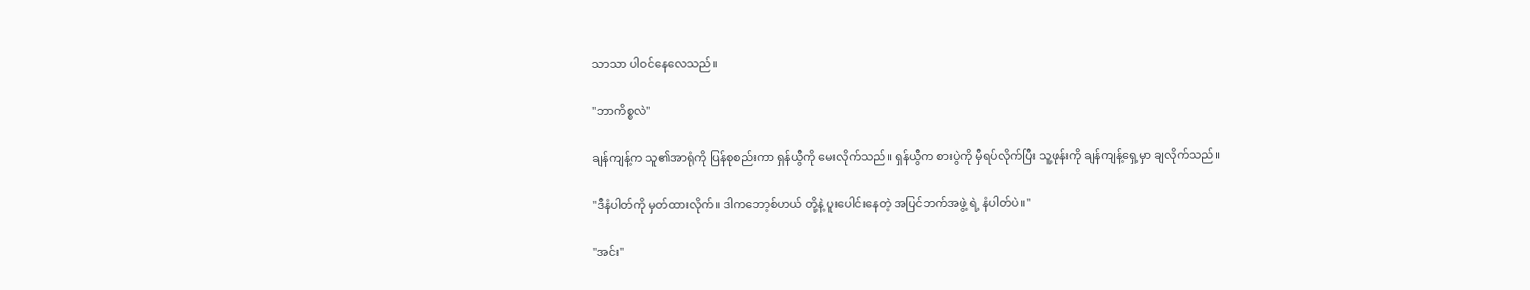သာသာ ပါဝင်နေလေသည်။

"ဘာကိစ္စလဲ"

ချန်ကျန့်က သူ၏အာရုံကို ပြန်စုစည်းကာ ရှန်ယွီကို မေးလိုက်သည်။ ရှန်ယွီက စားပွဲကို မှီရပ်လိုက်ပြီး သူ့ဖုန်းကို ချန်ကျန့်ရှေ့မှာ ချလိုက်သည်။

"ဒီနံပါတ်ကို မှတ်ထားလိုက်။ ဒါကဘော့စ်ဟယ် တို့နဲ့ ပူးပေါင်းနေတဲ့ အပြင်ဘက်အဖွဲ့ ရဲ့ နံပါတ်ပဲ။"

"အင်း"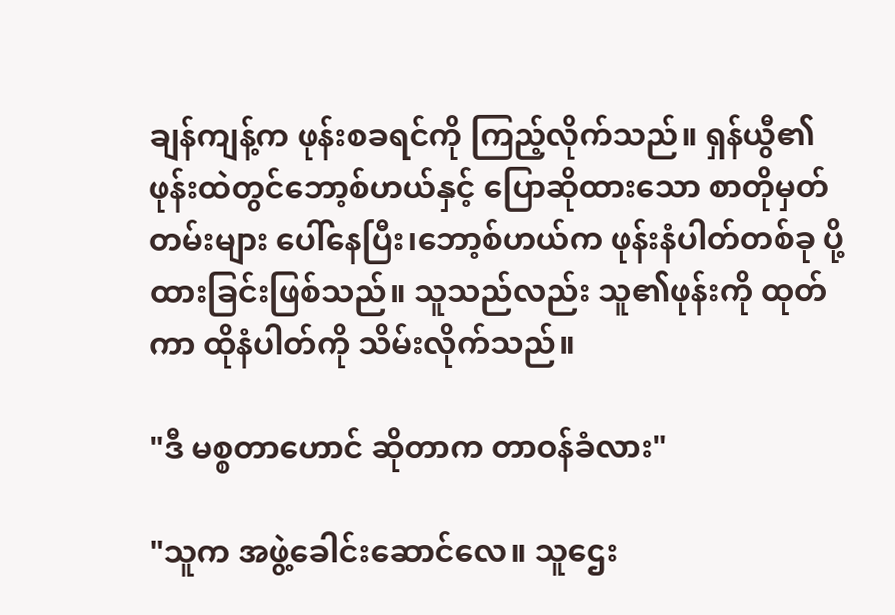ချန်ကျန့်က ဖုန်းစခရင်ကို ကြည့်လိုက်သည်။ ရှန်ယွီ၏ဖုန်းထဲတွင်ဘော့စ်ဟယ်နှင့် ပြောဆိုထားသော စာတိုမှတ်တမ်းများ ပေါ်နေပြီး၊ဘော့စ်ဟယ်က ဖုန်းနံပါတ်တစ်ခု ပို့ထားခြင်းဖြစ်သည်။ သူသည်လည်း သူ၏ဖုန်းကို ထုတ်ကာ ထိုနံပါတ်ကို သိမ်းလိုက်သည်။

"ဒီ မစ္စတာဟောင် ဆိုတာက တာဝန်ခံလား"

"သူက အဖွဲ့ခေါင်းဆောင်လေ။ သူဌေး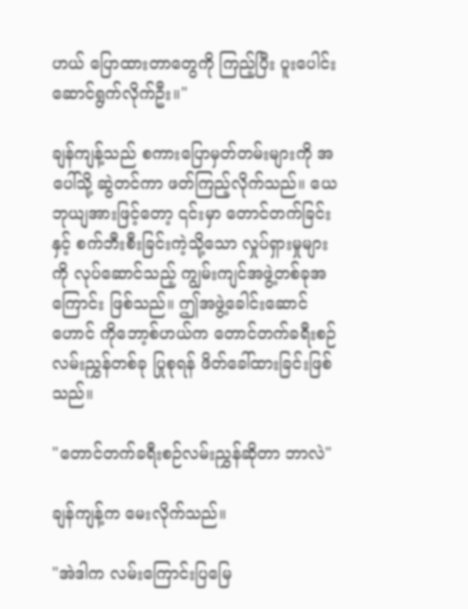ဟယ် ပြောထားတာတွေကို ကြည့်ပြီး ပူးပေါင်းဆောင်ရွက်လိုက်ဦး။"

ချန်ကျန့်သည် စကားပြောမှတ်တမ်းများကို အပေါ်သို့ ဆွဲတင်ကာ ဖတ်ကြည့်လိုက်သည်။ ယေဘုယျအားဖြင့်တော့ ၎င်းမှာ တောင်တက်ခြင်းနှင့် စက်ဘီးစီးခြင်းကဲ့သို့သော လှုပ်ရှားမှုများကို လုပ်ဆောင်သည့် ကျွမ်းကျင်အဖွဲ့တစ်ခုအကြောင်း ဖြစ်သည်။ ဤအဖွဲ့ခေါင်းဆောင် ဟောင် ကိုဘော့စ်ဟယ်က တောင်တက်ခရီးစဉ်လမ်းညွှန်တစ်ခု ပြုစုရန် ဖိတ်ခေါ်ထားခြင်းဖြစ်သည်။

"တောင်တက်ခရီးစဉ်လမ်းညွှန်ဆိုတာ ဘာလဲ"

ချန်ကျန့်က မေးလိုက်သည်။

"အဲဒါက လမ်းကြောင်းပြမြေ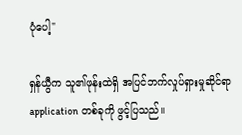ပုံပေါ့"

ရှန်ယွီက သူ၏ဖုန်းထဲရှိ အပြင်ဘက်လှုပ်ရှားမှုဆိုင်ရာ application တစ်ခုကို ဖွင့်ပြသည်။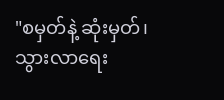"စမှတ်နဲ့ ဆုံးမှတ်၊ သွားလာရေး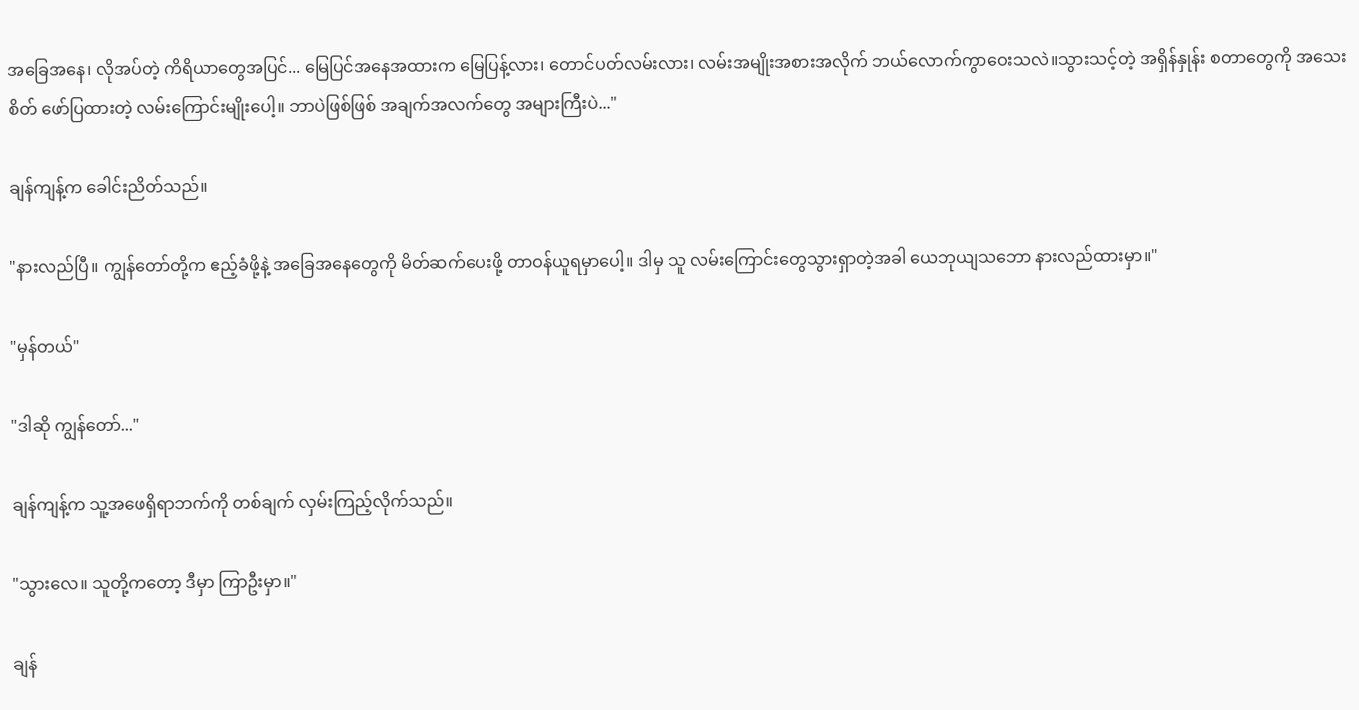အခြေအနေ၊ လိုအပ်တဲ့ ကိရိယာတွေအပြင်... မြေပြင်အနေအထားက မြေပြန့်လား၊ တောင်ပတ်လမ်းလား၊ လမ်းအမျိုးအစားအလိုက် ဘယ်လောက်ကွာဝေးသလဲ။သွားသင့်တဲ့ အရှိန်နှုန်း စတာတွေကို အသေးစိတ် ဖော်ပြထားတဲ့ လမ်းကြောင်းမျိုးပေါ့။ ဘာပဲဖြစ်ဖြစ် အချက်အလက်တွေ အများကြီးပဲ..."

ချန်ကျန့်က ခေါင်းညိတ်သည်။

"နားလည်ပြီ။ ကျွန်တော်တို့က ဧည့်ခံဖို့နဲ့ အခြေအနေတွေကို မိတ်ဆက်ပေးဖို့ တာဝန်ယူရမှာပေါ့။ ဒါမှ သူ လမ်းကြောင်းတွေသွားရှာတဲ့အခါ ယေဘုယျသဘော နားလည်ထားမှာ။"

"မှန်တယ်"

"ဒါဆို ကျွန်တော်..."

ချန်ကျန့်က သူ့အဖေရှိရာဘက်ကို တစ်ချက် လှမ်းကြည့်လိုက်သည်။

"သွားလေ။ သူတို့ကတော့ ဒီမှာ ကြာဦးမှာ။"

ချန်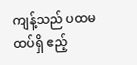ကျန့်သည် ပထမထပ်ရှိ ဧည့်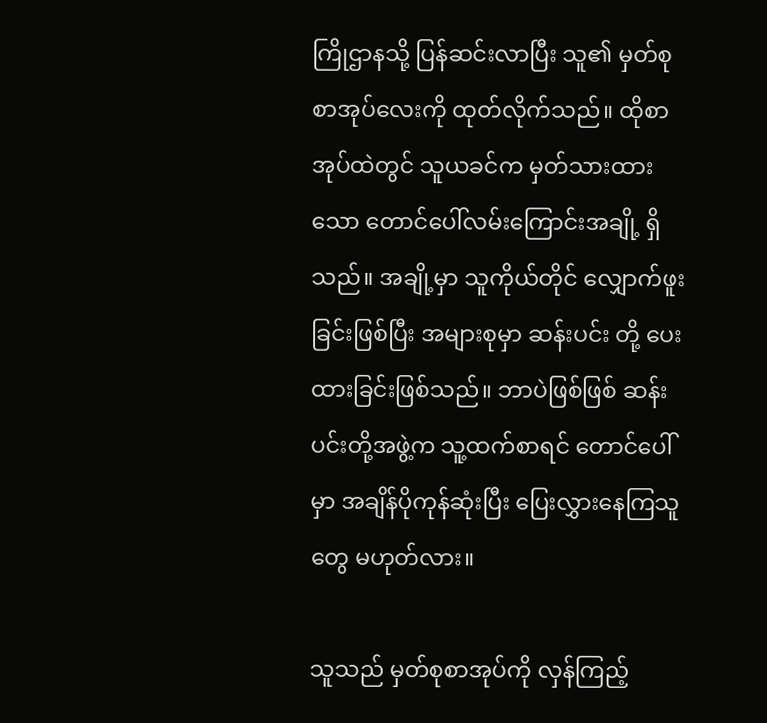ကြိုဌာနသို့ ပြန်ဆင်းလာပြီး သူ၏ မှတ်စုစာအုပ်လေးကို ထုတ်လိုက်သည်။ ထိုစာအုပ်ထဲတွင် သူယခင်က မှတ်သားထားသော တောင်ပေါ်လမ်းကြောင်းအချို့ ရှိသည်။ အချို့မှာ သူကိုယ်တိုင် လျှောက်ဖူးခြင်းဖြစ်ပြီး အများစုမှာ ဆန်းပင်း တို့ ပေးထားခြင်းဖြစ်သည်။ ဘာပဲဖြစ်ဖြစ် ဆန်းပင်းတို့အဖွဲ့က သူ့ထက်စာရင် တောင်ပေါ်မှာ အချိန်ပိုကုန်ဆုံးပြီး ပြေးလွှားနေကြသူတွေ မဟုတ်လား။

သူသည် မှတ်စုစာအုပ်ကို လှန်ကြည့်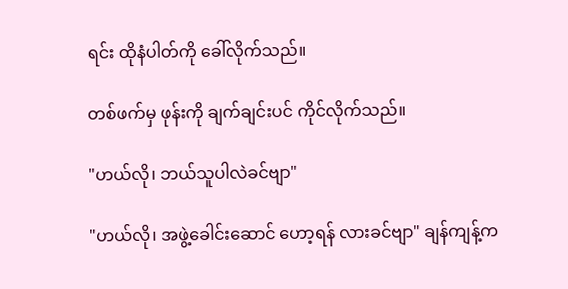ရင်း ထိုနံပါတ်ကို ခေါ်လိုက်သည်။

တစ်ဖက်မှ ဖုန်းကို ချက်ချင်းပင် ကိုင်လိုက်သည်။

"ဟယ်လို၊ ဘယ်သူပါလဲခင်ဗျာ"

"ဟယ်လို၊ အဖွဲ့ခေါင်းဆောင် ဟော့ရန် လားခင်ဗျာ" ချန်ကျန့်က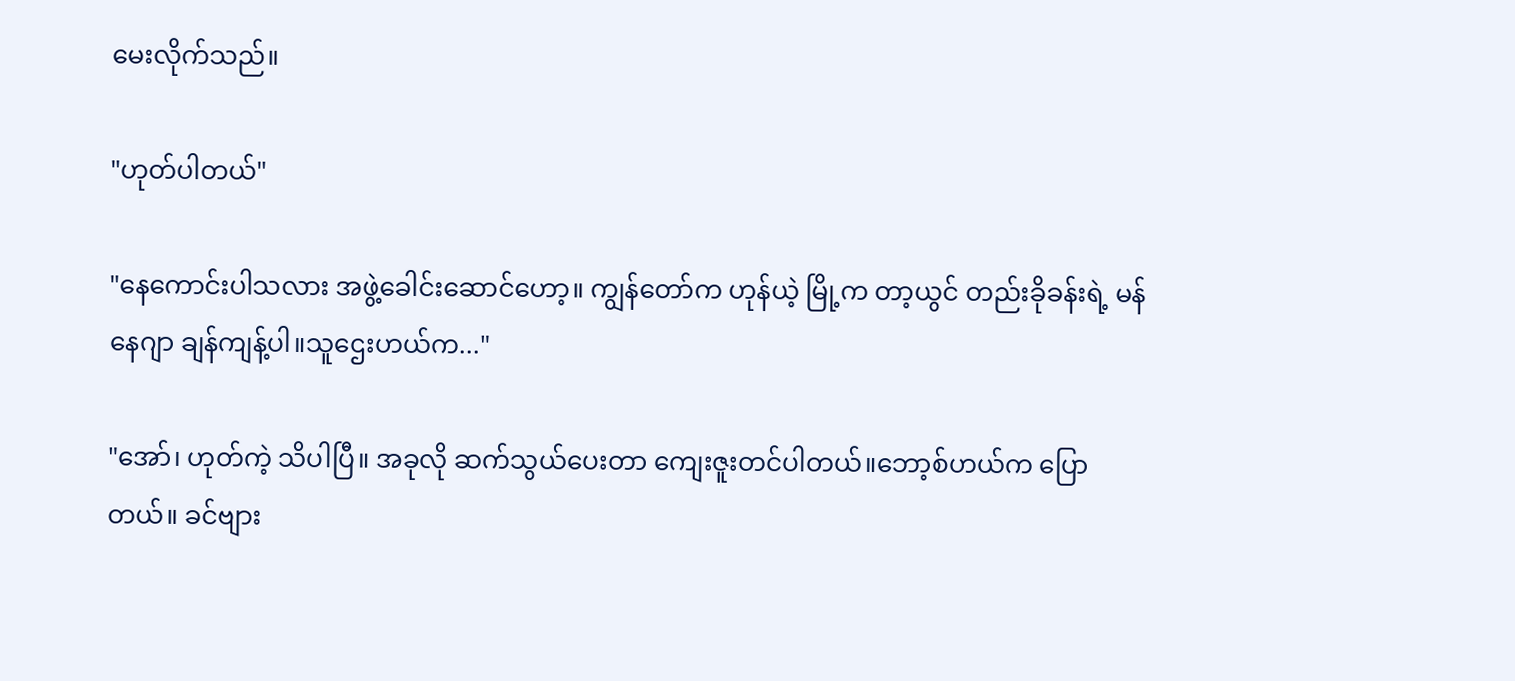မေးလိုက်သည်။

"ဟုတ်ပါတယ်"

"နေကောင်းပါသလား အဖွဲ့ခေါင်းဆောင်ဟော့။ ကျွန်တော်က ဟုန်ယဲ့ မြို့က တာ့ယွင် တည်းခိုခန်းရဲ့ မန်နေဂျာ ချန်ကျန့်ပါ။သူဌေးဟယ်က..."

"အော်၊ ဟုတ်ကဲ့ သိပါပြီ။ အခုလို ဆက်သွယ်ပေးတာ ကျေးဇူးတင်ပါတယ်။ဘော့စ်ဟယ်က ပြောတယ်။ ခင်ဗျား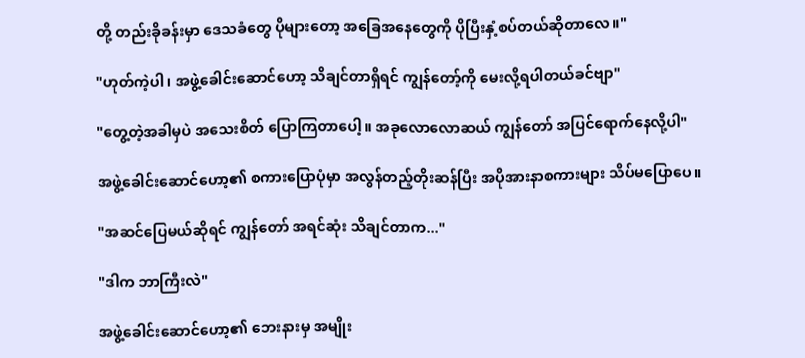တို့ တည်းခိုခန်းမှာ ဒေသခံတွေ ပိုများတော့ အခြေအနေတွေကို ပိုပြီးနှံ့စပ်တယ်ဆိုတာလေ။"

"ဟုတ်ကဲ့ပါ၊ အဖွဲ့ခေါင်းဆောင်ဟော့ သိချင်တာရှိရင် ကျွန်တော့်ကို မေးလို့ရပါတယ်ခင်ဗျာ"

"တွေ့တဲ့အခါမှပဲ အသေးစိတ် ပြောကြတာပေါ့။ အခုလောလောဆယ် ကျွန်တော် အပြင်ရောက်နေလို့ပါ"

အဖွဲ့ခေါင်းဆောင်ဟော့၏ စကားပြောပုံမှာ အလွန်တည့်တိုးဆန်ပြီး အပိုအားနာစကားများ သိပ်မပြောပေ။

"အဆင်ပြေမယ်ဆိုရင် ကျွန်တော် အရင်ဆုံး သိချင်တာက..."

"ဒါက ဘာကြီးလဲ"

အဖွဲ့ခေါင်းဆောင်ဟော့၏ ဘေးနားမှ အမျိုး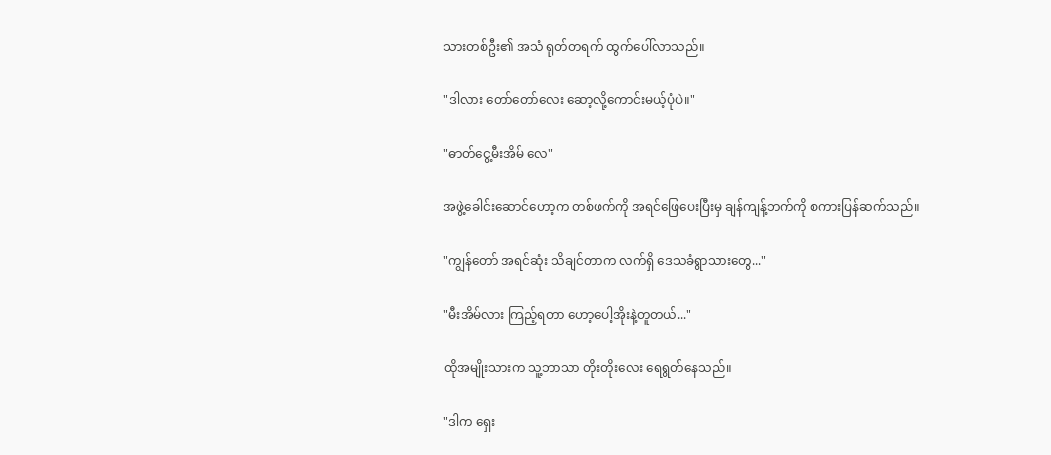သားတစ်ဦး၏ အသံ ရုတ်တရက် ထွက်ပေါ်လာသည်။

"ဒါလား တော်တော်လေး ဆော့လို့ကောင်းမယ့်ပုံပဲ။"

"ဓာတ်ငွေ့မီးအိမ် လေ"

အဖွဲ့ခေါင်းဆောင်ဟော့က တစ်ဖက်ကို အရင်ဖြေပေးပြီးမှ ချန်ကျန့်ဘက်ကို စကားပြန်ဆက်သည်။

"ကျွန်တော် အရင်ဆုံး သိချင်တာက လက်ရှိ ဒေသခံရွာသားတွေ..."

"မီးအိမ်လား ကြည့်ရတာ ဟော့ပေါ့အိုးနဲ့တူတယ်..."

ထိုအမျိုးသားက သူ့ဘာသာ တိုးတိုးလေး ရေရွတ်နေသည်။

"ဒါက ရှေး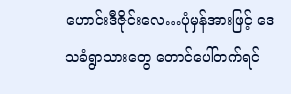ဟောင်းဒီဇိုင်းလေ…ပုံမှန်အားဖြင့် ဒေသခံရွာသားတွေ တောင်ပေါ်တက်ရင်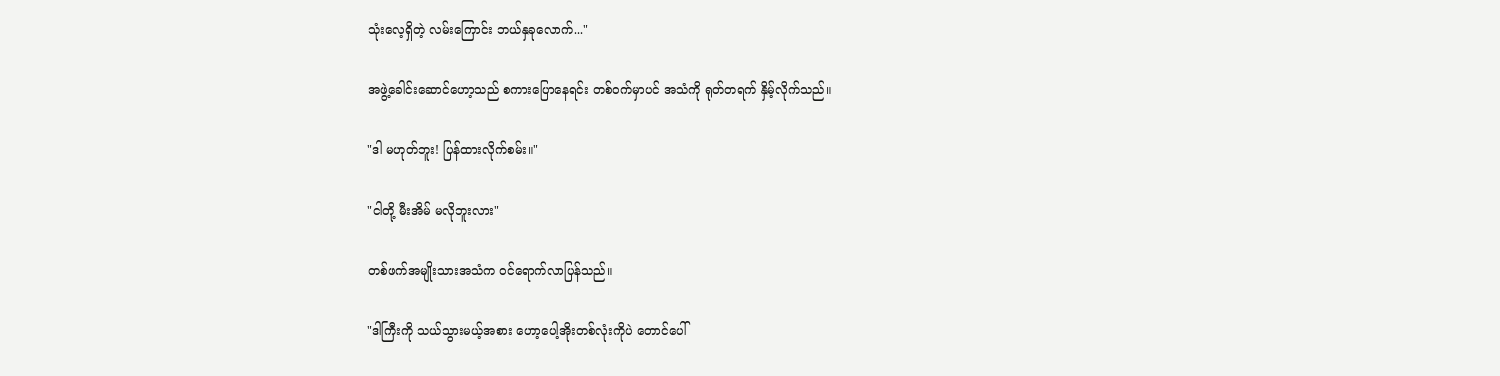သုံးလေ့ရှိတဲ့ လမ်းကြောင်း ဘယ်နှခုလောက်..."

အဖွဲ့ခေါင်းဆောင်ဟော့သည် စကားပြောနေရင်း တစ်ဝက်မှာပင် အသံကို ရုတ်တရက် နှိမ့်လိုက်သည်။

"ဒါ မဟုတ်ဘူး! ပြန်ထားလိုက်စမ်း။"

"ငါတို့ မီးအိမ် မလိုဘူးလား"

တစ်ဖက်အမျိုးသားအသံက ဝင်ရောက်လာပြန်သည်။

"ဒါကြီးကို သယ်သွားမယ့်အစား ဟော့ပေါ့အိုးတစ်လုံးကိုပဲ တောင်ပေါ်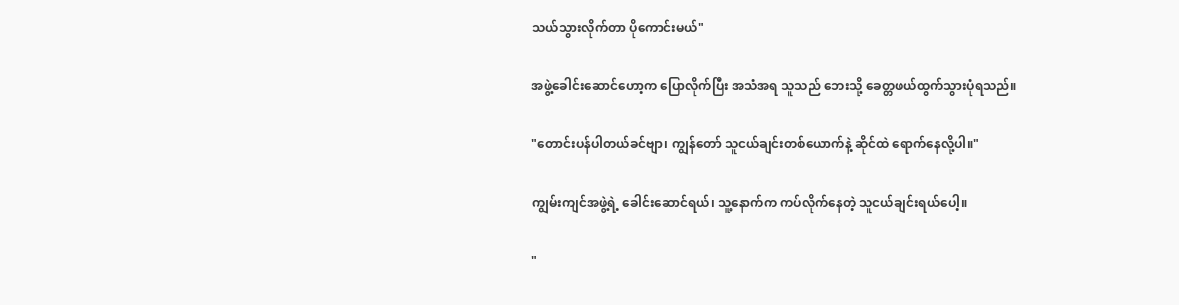သယ်သွားလိုက်တာ ပိုကောင်းမယ်"

အဖွဲ့ခေါင်းဆောင်ဟော့က ပြောလိုက်ပြီး အသံအရ သူသည် ဘေးသို့ ခေတ္တဖယ်ထွက်သွားပုံရသည်။

"တောင်းပန်ပါတယ်ခင်ဗျာ၊ ကျွန်တော် သူငယ်ချင်းတစ်ယောက်နဲ့ ဆိုင်ထဲ ရောက်နေလို့ပါ။"

ကျွမ်းကျင်အဖွဲ့ရဲ့ ခေါင်းဆောင်ရယ်၊ သူ့နောက်က ကပ်လိုက်နေတဲ့ သူငယ်ချင်းရယ်ပေါ့။

"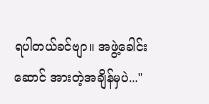ရပါတယ်ခင်ဗျာ။ အဖွဲ့ခေါင်းဆောင် အားတဲ့အချိန်မှပဲ..."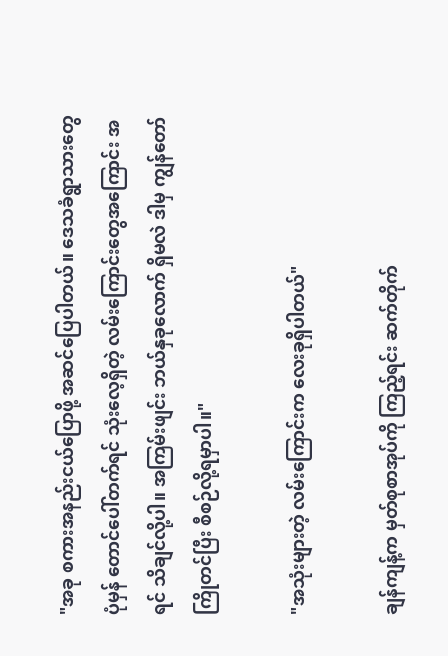"အခု စကားအနည်းငယ်ပြောဖို့ အဆင်ပြေပါတယ်။ ဒေသခံရွာသားတွေ ပုံမှန် တောင်ပေါ်တက်ရင် သုံးလေ့ရှိတဲ့ လမ်းကြောင်းတွေအကြောင်း အရင် သိချင်လို့ပါ။ အကြမ်းဖျင်း ဘယ်နှခုလောက် ရှိမလဲ ဒါမှ ကျွန်တော် ကြိုတင်ပြီး စီစဉ်လို့ရမှာပါ။"

"အသုံးများတဲ့ လမ်းကြောင်းက လေးခုရှိပါတယ်"

ချန်ကျန့်က မှတ်စုစာအုပ်ကို ကြည့်ရင်း ဆက်တိုက်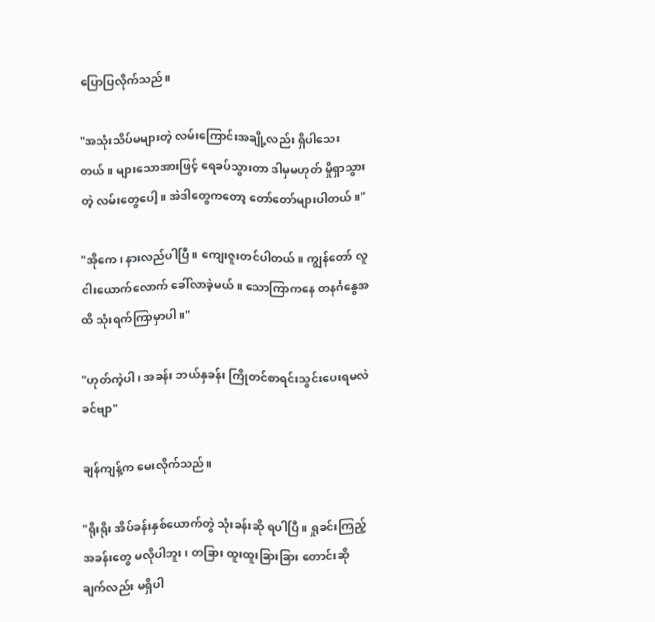ပြောပြလိုက်သည်။

"အသုံးသိပ်မများတဲ့ လမ်းကြောင်းအချို့လည်း ရှိပါသေးတယ်။ များသောအားဖြင့် ရေခပ်သွားတာ ဒါမှမဟုတ် မှိုရှာသွားတဲ့ လမ်းတွေပေါ့။ အဲဒါတွေကတော့ တော်တော်များပါတယ်။"

"အိုကေ၊ နားလည်ပါပြီ။ ကျေးဇူးတင်ပါတယ်။ ကျွန်တော် လူငါးယောက်လောက် ခေါ်လာခဲ့မယ်။ သောကြာကနေ တနင်္ဂနွေအထိ သုံးရက်ကြာမှာပါ။"

"ဟုတ်ကဲ့ပါ၊ အခန်း ဘယ်နှခန်း ကြိုတင်စာရင်းသွင်းပေးရမလဲခင်ဗျာ"

ချန်ကျန့်က မေးလိုက်သည်။

"ရိုးရိုး အိပ်ခန်းနှစ်ယောက်တွဲ သုံးခန်းဆို ရပါပြီ။ ရှုခင်းကြည့်အခန်းတွေ မလိုပါဘူး၊ တခြား ထူးထူးခြားခြား တောင်းဆိုချက်လည်း မရှိပါ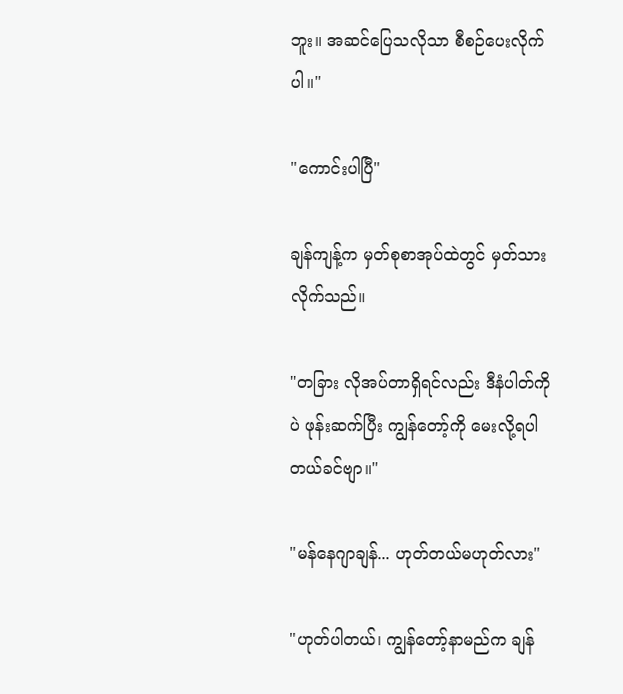ဘူး။ အဆင်ပြေသလိုသာ စီစဉ်ပေးလိုက်ပါ။"

"ကောင်းပါပြီ"

ချန်ကျန့်က မှတ်စုစာအုပ်ထဲတွင် မှတ်သားလိုက်သည်။

"တခြား လိုအပ်တာရှိရင်လည်း ဒီနံပါတ်ကိုပဲ ဖုန်းဆက်ပြီး ကျွန်တော့်ကို မေးလို့ရပါတယ်ခင်ဗျာ။"

"မန်နေဂျာချန်... ဟုတ်တယ်မဟုတ်လား"

"ဟုတ်ပါတယ်၊ ကျွန်တော့်နာမည်က ချန်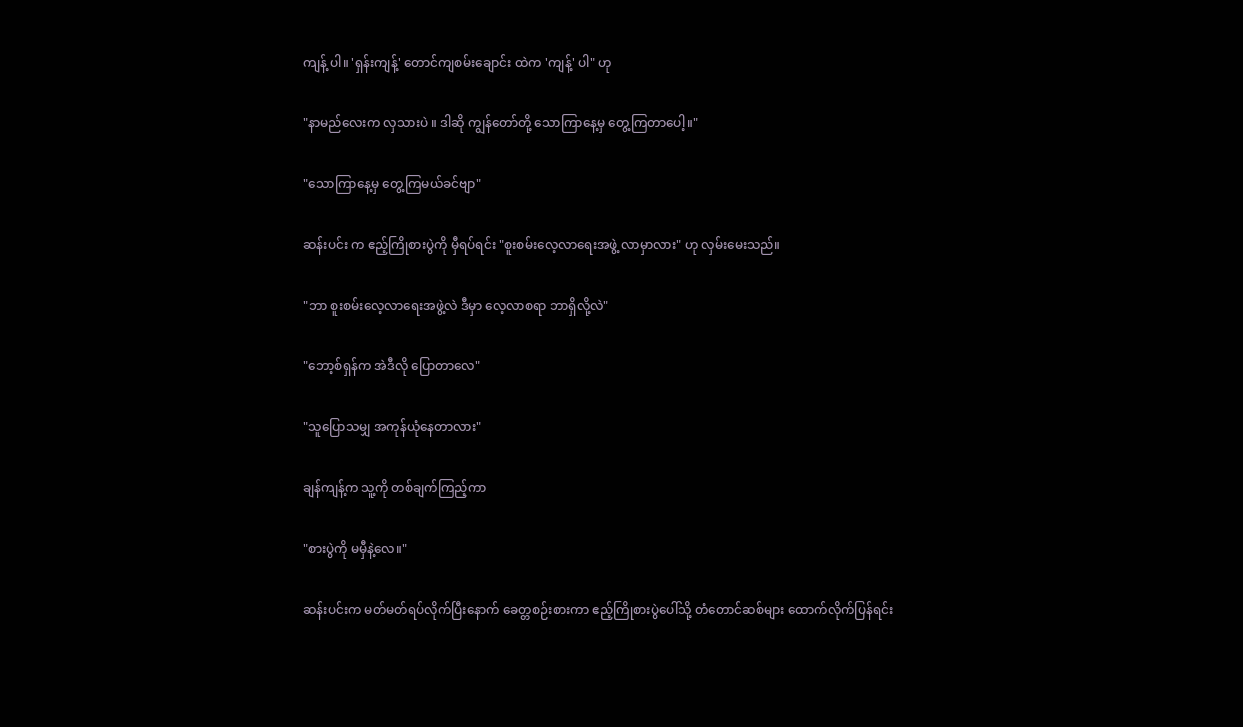ကျန့် ပါ။ 'ရှန်းကျန့်' တောင်ကျစမ်းချောင်း ထဲက 'ကျန့်' ပါ" ဟု

"နာမည်လေးက လှသားပဲ ။ ဒါဆို ကျွန်တော်တို့ သောကြာနေ့မှ တွေ့ကြတာပေါ့။"

"သောကြာနေ့မှ တွေ့ကြမယ်ခင်ဗျာ"

ဆန်းပင်း က ဧည့်ကြိုစားပွဲကို မှီရပ်ရင်း "စူးစမ်းလေ့လာရေးအဖွဲ့ လာမှာလား" ဟု လှမ်းမေးသည်။

"ဘာ စူးစမ်းလေ့လာရေးအဖွဲ့လဲ ဒီမှာ လေ့လာစရာ ဘာရှိလို့လဲ"

"ဘော့စ်ရှန်က အဲဒီလို ပြောတာလေ"

"သူပြောသမျှ အကုန်ယုံနေတာလား"

ချန်ကျန့်က သူ့ကို တစ်ချက်ကြည့်ကာ

"စားပွဲကို မမှီနဲ့လေ။"

ဆန်းပင်းက မတ်မတ်ရပ်လိုက်ပြီးနောက် ခေတ္တစဉ်းစားကာ ဧည့်ကြိုစားပွဲပေါ်သို့ တံတောင်ဆစ်များ ထောက်လိုက်ပြန်ရင်း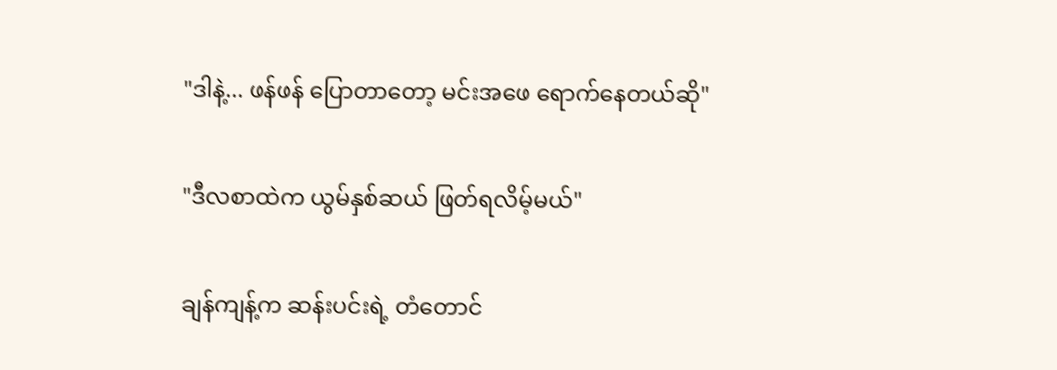"ဒါနဲ့... ဖန်ဖန် ပြောတာတော့ မင်းအဖေ ရောက်နေတယ်ဆို"

"ဒီလစာထဲက ယွမ်နှစ်ဆယ် ဖြတ်ရလိမ့်မယ်"

ချန်ကျန့်က ဆန်းပင်းရဲ့ တံတောင်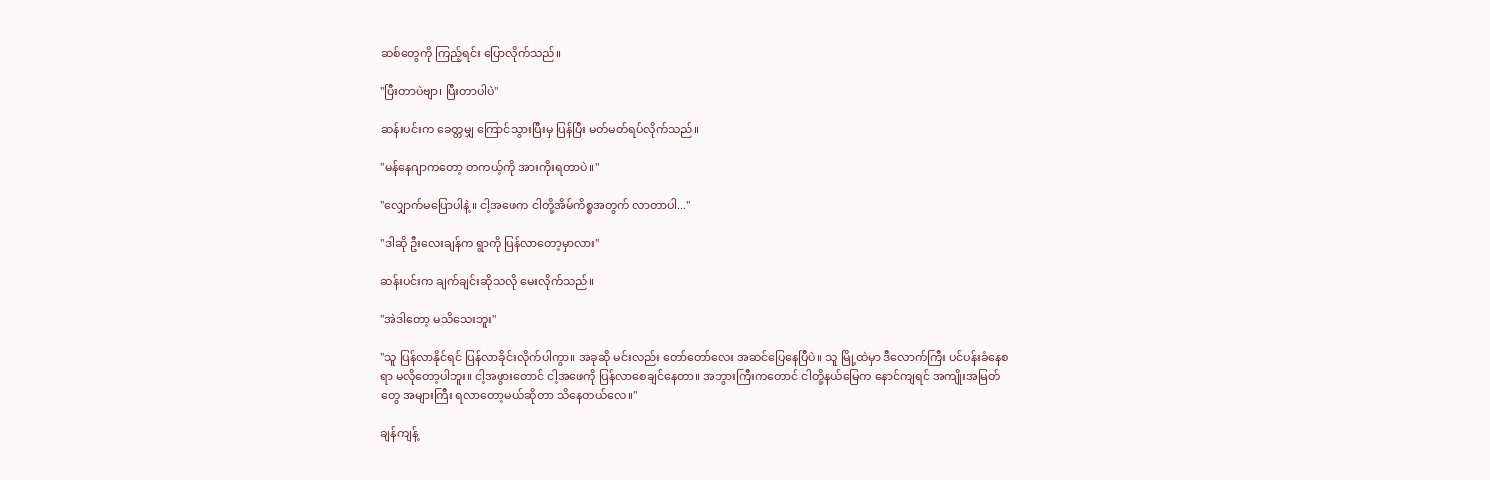ဆစ်တွေကို ကြည့်ရင်း ပြောလိုက်သည်။

"ပြီးတာပဲဗျာ၊ ပြီးတာပါပဲ"

ဆန်းပင်းက ခေတ္တမျှ ကြောင်သွားပြီးမှ ပြန်ပြီး မတ်မတ်ရပ်လိုက်သည်။

"မန်နေဂျာကတော့ တကယ့်ကို အားကိုးရတာပဲ။"

"လျှောက်မပြောပါနဲ့ ။ ငါ့အဖေက ငါတို့အိမ်ကိစ္စအတွက် လာတာပါ..."

"ဒါဆို ဦးလေးချန်က ရွာကို ပြန်လာတော့မှာလား"

ဆန်းပင်းက ချက်ချင်းဆိုသလို မေးလိုက်သည်။

"အဲဒါတော့ မသိသေးဘူး"

"သူ ပြန်လာနိုင်ရင် ပြန်လာခိုင်းလိုက်ပါကွာ။ အခုဆို မင်းလည်း တော်တော်လေး အဆင်ပြေနေပြီပဲ။ သူ မြို့ထဲမှာ ဒီလောက်ကြီး ပင်ပန်းခံနေစရာ မလိုတော့ပါဘူး။ ငါ့အဖွားတောင် ငါ့အဖေကို ပြန်လာစေချင်နေတာ။ အဘွားကြီးကတောင် ငါတို့နယ်မြေက နောင်ကျရင် အကျိုးအမြတ်တွေ အများကြီး ရလာတော့မယ်ဆိုတာ သိနေတယ်လေ။"

ချန်ကျန့်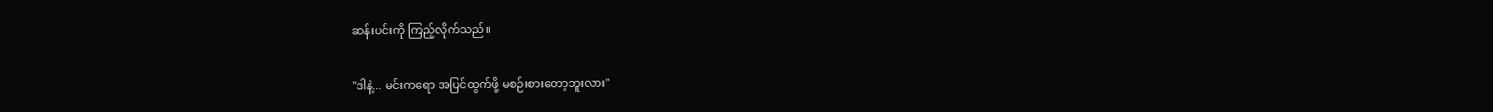ဆန်းပင်းကို ကြည့်လိုက်သည်။

"ဒါနဲ့... မင်းကရော အပြင်ထွက်ဖို့ မစဉ်းစားတော့ဘူးလား"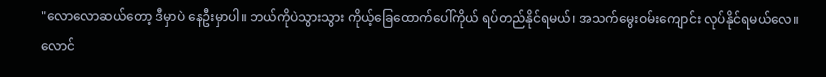"လောလောဆယ်တော့ ဒီမှာပဲ နေဦးမှာပါ။ ဘယ်ကိုပဲသွားသွား ကိုယ့်ခြေထောက်ပေါ်ကိုယ် ရပ်တည်နိုင်ရမယ်၊ အသက်မွေးဝမ်းကျောင်း လုပ်နိုင်ရမယ်လေ။ လောင်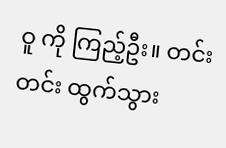ဝူ ကို ကြည့်ဦး။ တင်းတင်း ထွက်သွား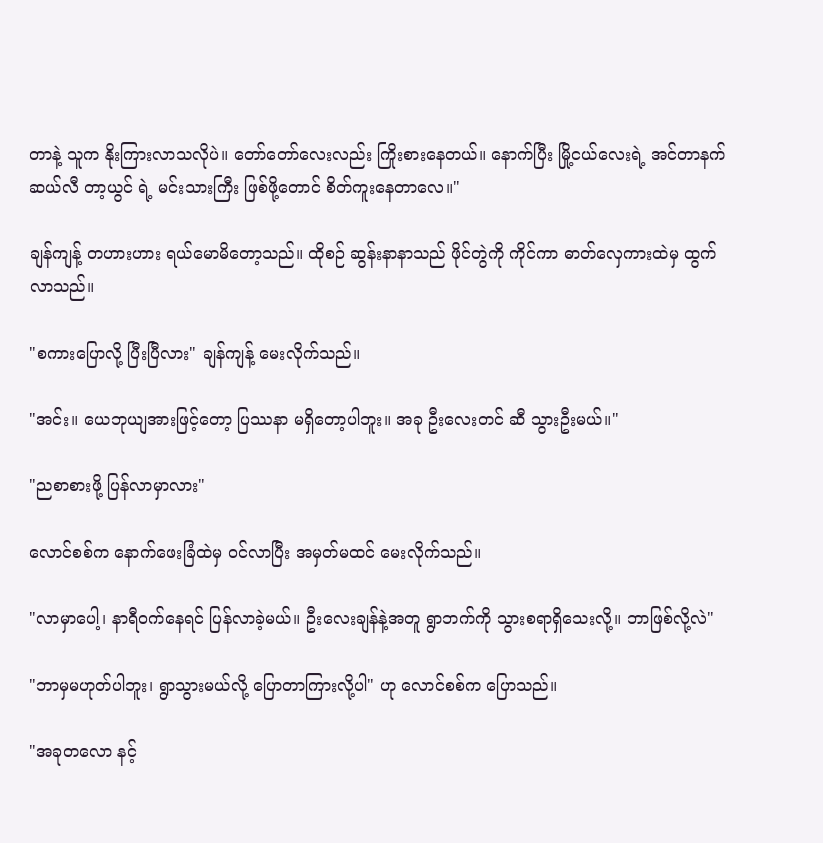တာနဲ့ သူက နိုးကြားလာသလိုပဲ။ တော်တော်လေးလည်း ကြိုးစားနေတယ်။ နောက်ပြီး မြို့ငယ်လေးရဲ့ အင်တာနက်ဆယ်လီ တာ့ယွင် ရဲ့ မင်းသားကြီး ဖြစ်ဖို့တောင် စိတ်ကူးနေတာလေ။"

ချန်ကျန့် တဟားဟား ရယ်မောမိတော့သည်။ ထိုစဉ် ဆွန်းနာနာသည် ဖိုင်တွဲကို ကိုင်ကာ ဓာတ်လှေကားထဲမှ ထွက်လာသည်။

"စကားပြောလို့ ပြီးပြီလား" ချန်ကျန့် မေးလိုက်သည်။

"အင်း။ ယေဘုယျအားဖြင့်တော့ ပြဿနာ မရှိတော့ပါဘူး။ အခု ဦးလေးတင် ဆီ သွားဦးမယ်။"

"ညစာစားဖို့ ပြန်လာမှာလား"

လောင်စစ်က နောက်ဖေးခြံထဲမှ ဝင်လာပြီး အမှတ်မထင် မေးလိုက်သည်။

"လာမှာပေါ့၊ နာရီဝက်နေရင် ပြန်လာခဲ့မယ်။ ဦးလေးချန်နဲ့အတူ ရွာဘက်ကို သွားစရာရှိသေးလို့။ ဘာဖြစ်လို့လဲ"

"ဘာမှမဟုတ်ပါဘူး၊ ရွာသွားမယ်လို့ ပြောတာကြားလို့ပါ" ဟု လောင်စစ်က ပြောသည်။

"အခုတလော နင့်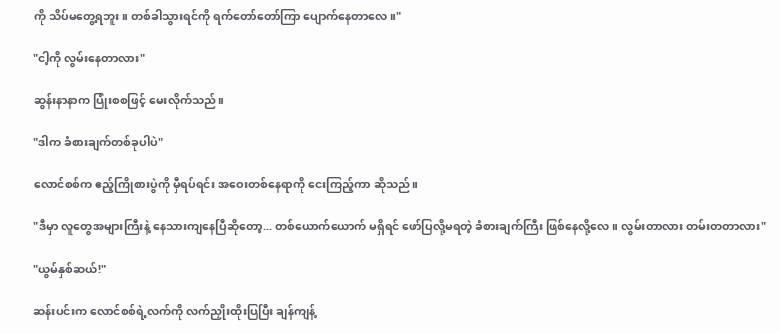ကို သိပ်မတွေ့ရဘူး။ တစ်ခါသွားရင်ကို ရက်တော်တော်ကြာ ပျောက်နေတာလေ။"

"ငါ့ကို လွမ်းနေတာလား"

ဆွန်းနာနာက ပြုံးစစဖြင့် မေးလိုက်သည်။

"ဒါက ခံစားချက်တစ်ခုပါပဲ"

လောင်စစ်က ဧည့်ကြိုစားပွဲကို မှီရပ်ရင်း အဝေးတစ်နေရာကို ငေးကြည့်ကာ ဆိုသည်။

"ဒီမှာ လူတွေအများကြီးနဲ့ နေသားကျနေပြီဆိုတော့... တစ်ယောက်ယောက် မရှိရင် ဖော်ပြလို့မရတဲ့ ခံစားချက်ကြီး ဖြစ်နေလို့လေ။ လွမ်းတာလား တမ်းတတာလား"

"ယွမ်နှစ်ဆယ်!"

ဆန်းပင်းက လောင်စစ်ရဲ့လက်ကို လက်ညှိုးထိုးပြပြီး ချန်ကျန့်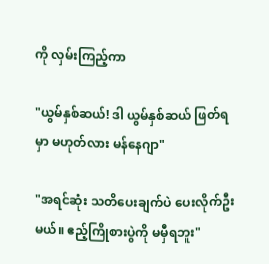ကို လှမ်းကြည့်ကာ

"ယွမ်နှစ်ဆယ်! ဒါ ယွမ်နှစ်ဆယ် ဖြတ်ရမှာ မဟုတ်လား မန်နေဂျာ"

"အရင်ဆုံး သတိပေးချက်ပဲ ပေးလိုက်ဦးမယ်။ ဧည့်ကြိုစားပွဲကို မမှီရဘူး"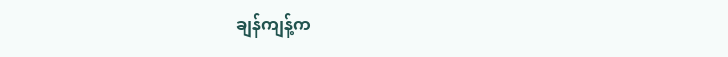ချန်ကျန့်က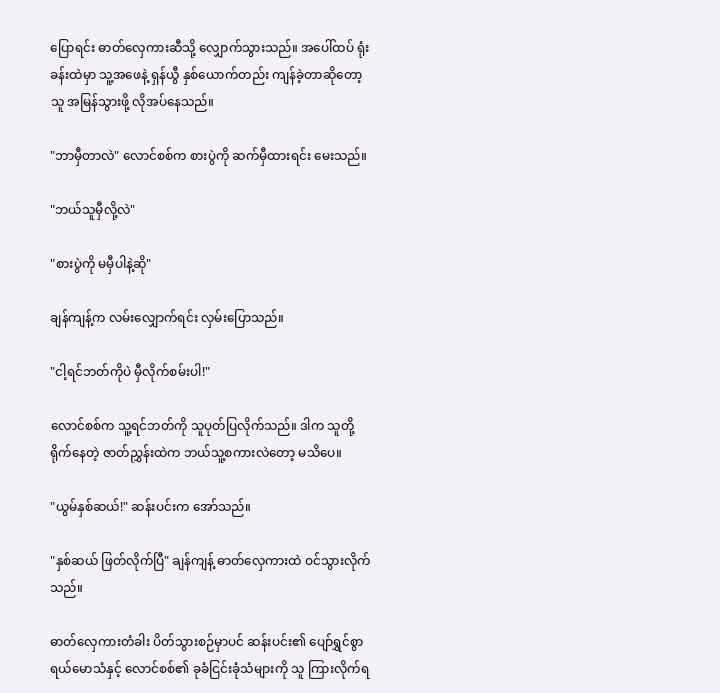ပြောရင်း ဓာတ်လှေကားဆီသို့ လျှောက်သွားသည်။ အပေါ်ထပ် ရုံးခန်းထဲမှာ သူ့အဖေနဲ့ ရှန်ယွီ နှစ်ယောက်တည်း ကျန်ခဲ့တာဆိုတော့ သူ အမြန်သွားဖို့ လိုအပ်နေသည်။

"ဘာမှီတာလဲ" လောင်စစ်က စားပွဲကို ဆက်မှီထားရင်း မေးသည်။

"ဘယ်သူမှီလို့လဲ"

"စားပွဲကို မမှီပါနဲ့ဆို"

ချန်ကျန့်က လမ်းလျှောက်ရင်း လှမ်းပြောသည်။

"ငါ့ရင်ဘတ်ကိုပဲ မှီလိုက်စမ်းပါ!"

လောင်စစ်က သူ့ရင်ဘတ်ကို သူပုတ်ပြလိုက်သည်။ ဒါက သူတို့ရိုက်နေတဲ့ ဇာတ်ညွှန်းထဲက ဘယ်သူ့စကားလဲတော့ မသိပေ။

"ယွမ်နှစ်ဆယ်!" ဆန်းပင်းက အော်သည်။

"နှစ်ဆယ် ဖြတ်လိုက်ပြီ" ချန်ကျန့် ဓာတ်လှေကားထဲ ဝင်သွားလိုက်သည်။

ဓာတ်လှေကားတံခါး ပိတ်သွားစဉ်မှာပင် ဆန်းပင်း၏ ပျော်ရွှင်စွာ ရယ်မောသံနှင့် လောင်စစ်၏ ခုခံငြင်းခုံသံများကို သူ ကြားလိုက်ရ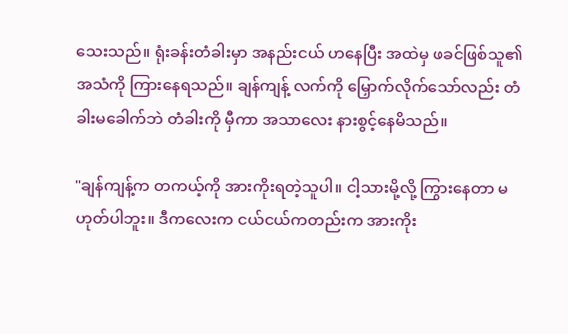သေးသည်။ ရုံးခန်းတံခါးမှာ အနည်းငယ် ဟနေပြီး အထဲမှ ဖခင်ဖြစ်သူ၏ အသံကို ကြားနေရသည်။ ချန်ကျန့် လက်ကို မြှောက်လိုက်သော်လည်း တံခါးမခေါက်ဘဲ တံခါးကို မှီကာ အသာလေး နားစွင့်နေမိသည်။

"ချန်ကျန့်က တကယ့်ကို အားကိုးရတဲ့သူပါ။ ငါ့သားမို့လို့ ကြွားနေတာ မဟုတ်ပါဘူး။ ဒီကလေးက ငယ်ငယ်ကတည်းက အားကိုး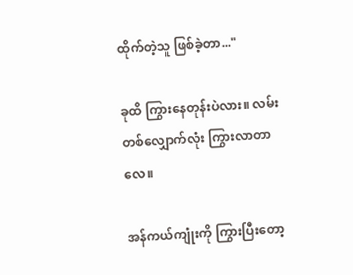ထိုက်တဲ့သူ ဖြစ်ခဲ့တာ..."

ခုထိ ကြွားနေတုန်းပဲလား။ လမ်းတစ်လျှောက်လုံး ကြွားလာတာလေ။

အန်ကယ်ကျုံးကို ကြွားပြီးတော့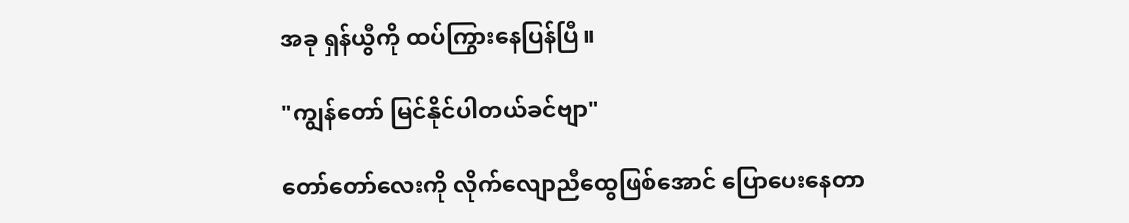အခု ရှန်ယွီကို ထပ်ကြွားနေပြန်ပြီ။

"ကျွန်တော် မြင်နိုင်ပါတယ်ခင်ဗျာ"

တော်တော်လေးကို လိုက်လျောညီထွေဖြစ်အောင် ပြောပေးနေတာ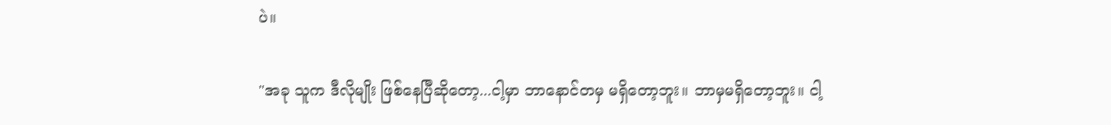ပဲ။

"အခု သူက ဒီလိုမျိုး ဖြစ်နေပြီဆိုတော့...ငါ့မှာ ဘာနောင်တမှ မရှိတော့ဘူး။ ဘာမှမရှိတော့ဘူး။ ငါ့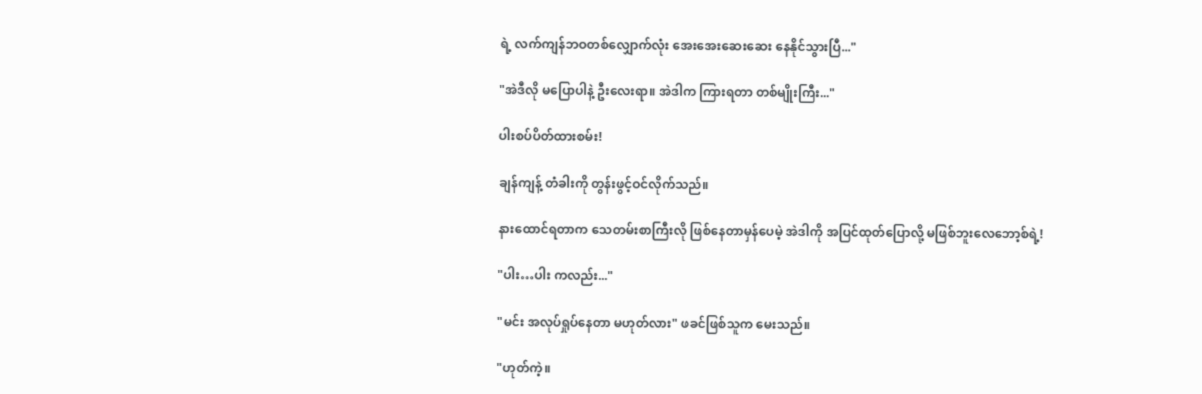ရဲ့ လက်ကျန်ဘဝတစ်လျှောက်လုံး အေးအေးဆေးဆေး နေနိုင်သွားပြီ..."

"အဲဒီလို မပြောပါနဲ့ ဦးလေးရာ။ အဲဒါက ကြားရတာ တစ်မျိုးကြီး..."

ပါးစပ်ပိတ်ထားစမ်း!

ချန်ကျန့် တံခါးကို တွန်းဖွင့်ဝင်လိုက်သည်။

နားထောင်ရတာက သေတမ်းစာကြီးလို ဖြစ်နေတာမှန်ပေမဲ့ အဲဒါကို အပြင်ထုတ်ပြောလို့ မဖြစ်ဘူးလေဘော့စ်ရဲ့!

"ပါး…ပါး ကလည်း..."

"မင်း အလုပ်ရှုပ်နေတာ မဟုတ်လား" ဖခင်ဖြစ်သူက မေးသည်။

"ဟုတ်ကဲ့။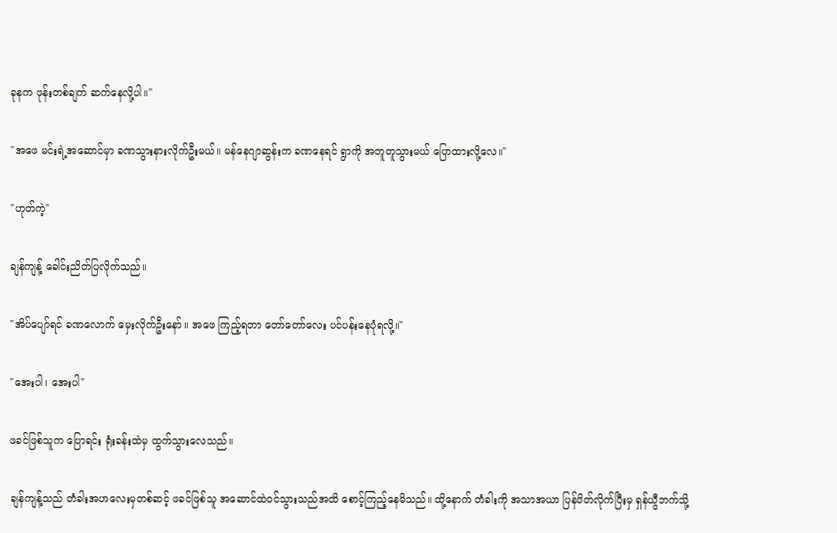ခုနက ဖုန်းတစ်ချက် ဆက်နေလို့ပါ။"

"အဖေ မင်းရဲ့အဆောင်မှာ ခဏသွားနားလိုက်ဦးမယ်။ မန်နေဂျာဆွန်းက ခဏနေရင် ရွာကို အတူတူသွားမယ် ပြောထားလို့လေ။"

"ဟုတ်ကဲ့"

ချန်ကျန့် ခေါင်းညိတ်ပြလိုက်သည်။

"အိပ်ပျော်ရင် ခဏလောက် မှေးလိုက်ဦးနော်။ အဖေ ကြည့်ရတာ တော်တော်လေး ပင်ပန်းနေပုံရလို့။"

"အေးပါ၊ အေးပါ"

ဖခင်ဖြစ်သူက ပြောရင်း ရုံးခန်းထဲမှ ထွက်သွားလေသည်။

ချန်ကျန့်သည် တံခါးအဟလေးမှတစ်ဆင့် ဖခင်ဖြစ်သူ အဆောင်ထဲဝင်သွားသည်အထိ စောင့်ကြည့်နေမိသည်။ ထို့နောက် တံခါးကို အသာအယာ ပြန်ပိတ်လိုက်ပြီးမှ ရှန်ယွီဘက်သို့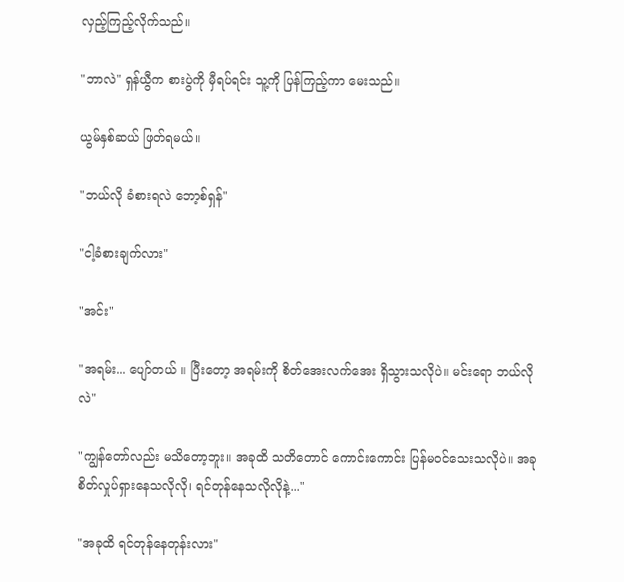လှည့်ကြည့်လိုက်သည်။

"ဘာလဲ" ရှန်ယွီက စားပွဲကို မှီရပ်ရင်း သူ့ကို ပြန်ကြည့်ကာ မေးသည်။

ယွမ်နှစ်ဆယ် ဖြတ်ရမယ်။

"ဘယ်လို ခံစားရလဲ ဘော့စ်ရှန်"

"ငါ့ခံစားချက်လား"

"အင်း"

"အရမ်း... ပျော်တယ် ။ ပြီးတော့ အရမ်းကို စိတ်အေးလက်အေး ရှိသွားသလိုပဲ။ မင်းရော ဘယ်လိုလဲ"

"ကျွန်တော်လည်း မသိတော့ဘူး။ အခုထိ သတိတောင် ကောင်းကောင်း ပြန်မဝင်သေးသလိုပဲ။ အခု စိတ်လှုပ်ရှားနေသလိုလို၊ ရင်တုန်နေသလိုလိုနဲ့..."

"အခုထိ ရင်တုန်နေတုန်းလား"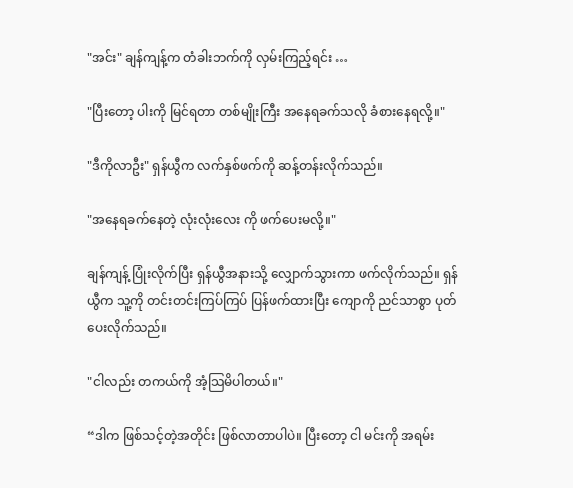"အင်း" ချန်ကျန့်က တံခါးဘက်ကို လှမ်းကြည့်ရင်း …

"ပြီးတော့ ပါးကို မြင်ရတာ တစ်မျိုးကြီး အနေရခက်သလို ခံစားနေရလို့။"

"ဒီကိုလာဦး" ရှန်ယွီက လက်နှစ်ဖက်ကို ဆန့်တန်းလိုက်သည်။

"အနေရခက်နေတဲ့ လုံးလုံးလေး ကို ဖက်ပေးမလို့။"

ချန်ကျန့် ပြုံးလိုက်ပြီး ရှန်ယွီအနားသို့ လျှောက်သွားကာ ဖက်လိုက်သည်။ ရှန်ယွီက သူ့ကို တင်းတင်းကြပ်ကြပ် ပြန်ဖက်ထားပြီး ကျောကို ညင်သာစွာ ပုတ်ပေးလိုက်သည်။

"ငါလည်း တကယ်ကို အံ့သြမိပါတယ်။"

“ဒါက ဖြစ်သင့်တဲ့အတိုင်း ဖြစ်လာတာပါပဲ။ ပြီးတော့ ငါ မင်းကို အရမ်း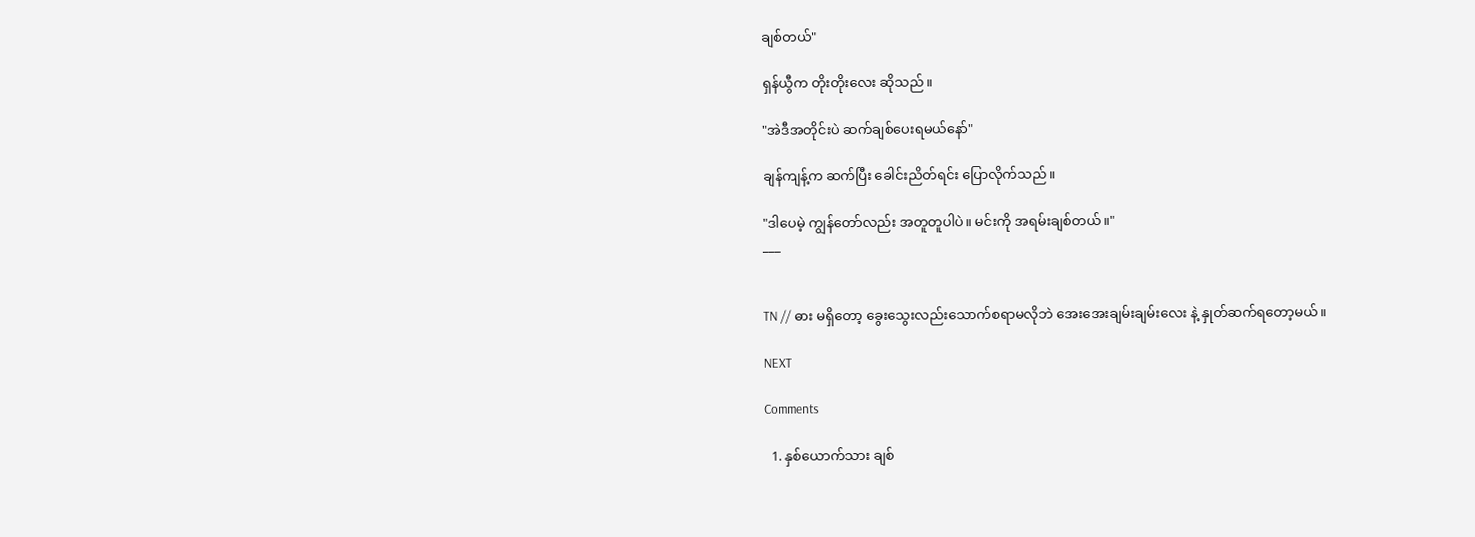ချစ်တယ်"

ရှန်ယွီက တိုးတိုးလေး ဆိုသည်။

"အဲဒီအတိုင်းပဲ ဆက်ချစ်ပေးရမယ်နော်"

ချန်ကျန့်က ဆက်ပြီး ခေါင်းညိတ်ရင်း ပြောလိုက်သည်။

"ဒါပေမဲ့ ကျွန်တော်လည်း အတူတူပါပဲ။ မင်းကို အရမ်းချစ်တယ်။"
___


TN // ဓား မရှိတော့ ခွေးသွေးလည်းသောက်စရာမလိုဘဲ အေးအေးချမ်းချမ်းလေး နဲ့ နှုတ်ဆက်ရတော့မယ်။

NEXT

Comments

  1. နှစ်ယောက်သား ချစ်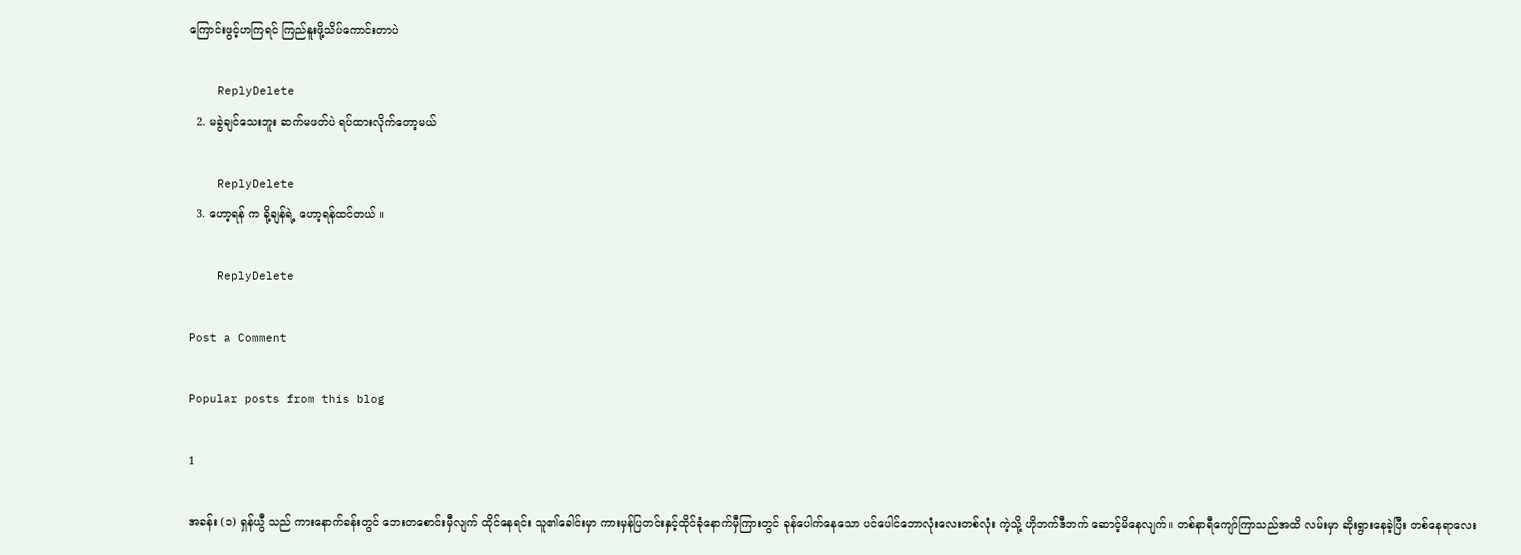ကြောင်းဖွင့်ဟကြရင် ကြည်နူးဖို့သိပ်ကောင်းတာပဲ

    ReplyDelete
  2. မခွဲချင်သေးဘူး ဆက်မဖတ်ပဲ ရပ်ထားလိုက်တော့မယ်

    ReplyDelete
  3. ဟော့ရန် က ခို့ချန်ရဲ့ ဟော့ရန်ထင်တယ် ။

    ReplyDelete

Post a Comment

Popular posts from this blog

1

အခန်း (၁) ရှန်ယွီ သည် ကားနောက်ခန်းတွင် ဘေးတစောင်းမှီလျက် ထိုင်နေရင်း သူ၏ခေါင်းမှာ ကားမှန်ပြတင်းနှင့်ထိုင်ခုံနောက်မှီကြားတွင် ခုန်ပေါက်နေသော ပင်ပေါင်ဘောလုံးလေးတစ်လုံး ကဲ့သို့ ဟိုဘက်ဒီဘက် ဆောင့်မိနေလျက်။ တစ်နာရီကျော်ကြာသည်အထိ လမ်းမှာ ဆိုးရွားနေခဲ့ပြီး တစ်နေရာလေး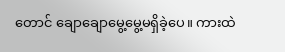တောင် ချောချောမွေ့မွေ့မရှိခဲ့ပေ။ ကားထဲ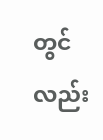တွင်လည်း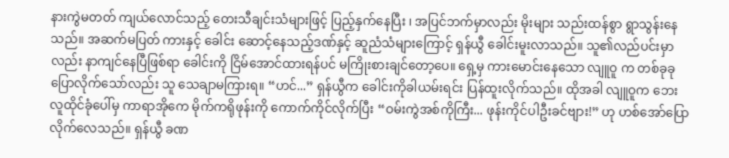နားကွဲမတတ် ကျယ်လောင်သည့် တေးသီချင်းသံများဖြင့် ပြည့်နှက်နေပြီး ၊ အပြင်ဘက်မှာလည်း မိုးများ သည်းထန်စွာ ရွာသွန်းနေသည်။ အဆက်မပြတ် ကားနှင့် ခေါင်း ဆောင့်နေသည့်ဒဏ်နှင့် ဆူညံသံများကြောင့် ရှန်ယွီ ခေါင်းမူးလာသည်။ သူ၏လည်ပင်းမှာလည်း နာကျင်နေပြီဖြစ်ရာ ခေါင်းကို ငြိမ်အောင်ထားရန်ပင် မကြိုးစားချင်တော့ပေ။ ရှေ့မှ ကားမောင်းနေသော လျူဝူ က တစ်ခုခုပြောလိုက်သော်လည်း သူ သေချာမကြားရ။ “ဟင်...” ရှန်ယွီက ခေါင်းကိုခါယမ်းရင်း ပြန်ထူးလိုက်သည်။ ထိုအခါ လျူဝူက ဘေးလူထိုင်ခုံပေါ်မှ ကာရာအိုကေ မိုက်ကရိုဖုန်းကို ကောက်ကိုင်လိုက်ပြီး “ဝမ်းကွဲအစ်ကိုကြီး... ဖုန်းကိုင်ပါဦးခင်ဗျား!” ဟု ဟစ်အော်ပြောလိုက်လေသည်။ ရှန်ယွီ ခဏ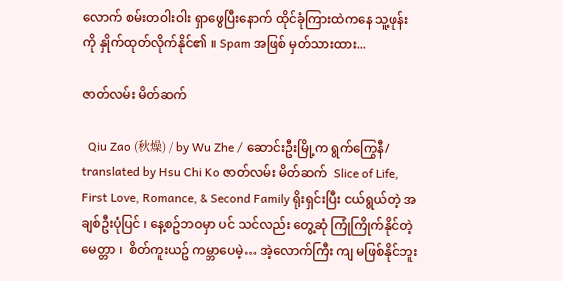လောက် စမ်းတဝါးဝါး ရှာဖွေပြီးနောက် ထိုင်ခုံကြားထဲကနေ သူ့ဖုန်းကို နှိုက်ထုတ်လိုက်နိုင်၏ ။ Spam အဖြစ် မှတ်သားထား...

ဇာတ်လမ်း မိတ်ဆက်

  Qiu Zao (秋燥) / by Wu Zhe / ဆောင်းဦးမြို့က ရွက်ကြွေနီ/ translated by Hsu Chi Ko ဇာတ်လမ်း မိတ်ဆက်  Slice of Life, First Love, Romance, & Second Family ရိုးရှင်းပြီး ငယ်ရွယ်တဲ့ အချစ်ဦးပုံပြင် ၊ နေ့စဥ်ဘဝမှာ ပင် သင်လည်း တွေ့ဆုံ ကြုံကြိုက်နိုင်တဲ့ မေတ္တာ ၊  စိတ်ကူးယဥ် ကမ္ဘာပေမဲ့… အဲ့လောက်ကြီး ကျ မဖြစ်နိုင်ဘူး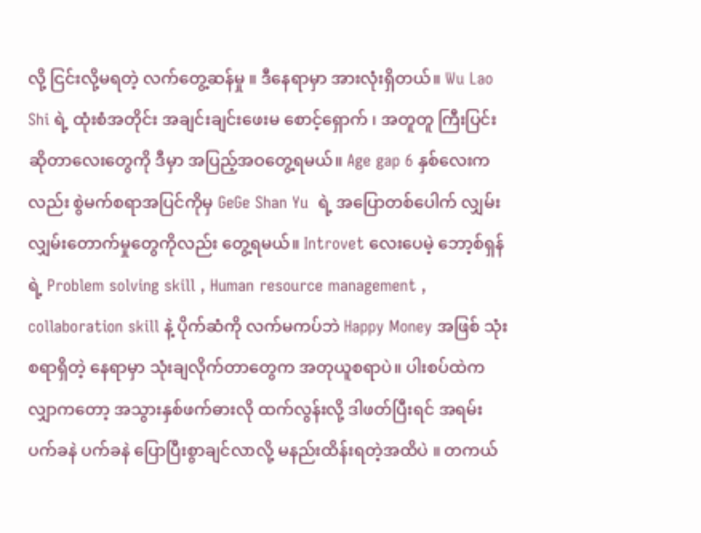လို့ ငြင်းလို့မရတဲ့ လက်တွေ့ဆန်မှု ။ ဒီနေရာမှာ အားလုံးရှိတယ်။ Wu Lao Shi ရဲ့ ထုံးစံအတိုင်း အချင်းချင်းဖေးမ စောင့်‌ရှောက် ၊ အတူတူ ကြီးပြင်းဆိုတာလေးတွေကို ဒီမှာ အပြည့်အဝတွေ့ရမယ်။ Age gap 6 နှစ်လေးကလည်း စွဲမက်စရာအပြင်ကိုမှ GeGe Shan Yu  ရဲ့ အပြောတစ်ပေါက် လျှမ်းလျှမ်းတောက်မှုတွေကိုလည်း တွေ့ရမယ်။ Introvet လေးပေမဲ့ ဘော့စ်ရှန်ရဲ့ Problem solving skill , Human resource management , collaboration skill နဲ့ ပိုက်ဆံကို လက်မကပ်ဘဲ Happy Money အဖြစ် သုံးစရာရှိတဲ့ နေရာမှာ သုံးချလိုက်တာတွေက အတုယူစရာပဲ။ ပါးစပ်ထဲကလျှာကတော့ အသွားနှစ်ဖက်ဓားလို ထက်လွန်းလို့ ဒါဖတ်ပြီးရင် အရမ်း ပက်ခနဲ ပက်ခနဲ ပြောပြီးစွာချင်လာလို့ မနည်းထိန်းရတဲ့အထိပဲ ။ တကယ်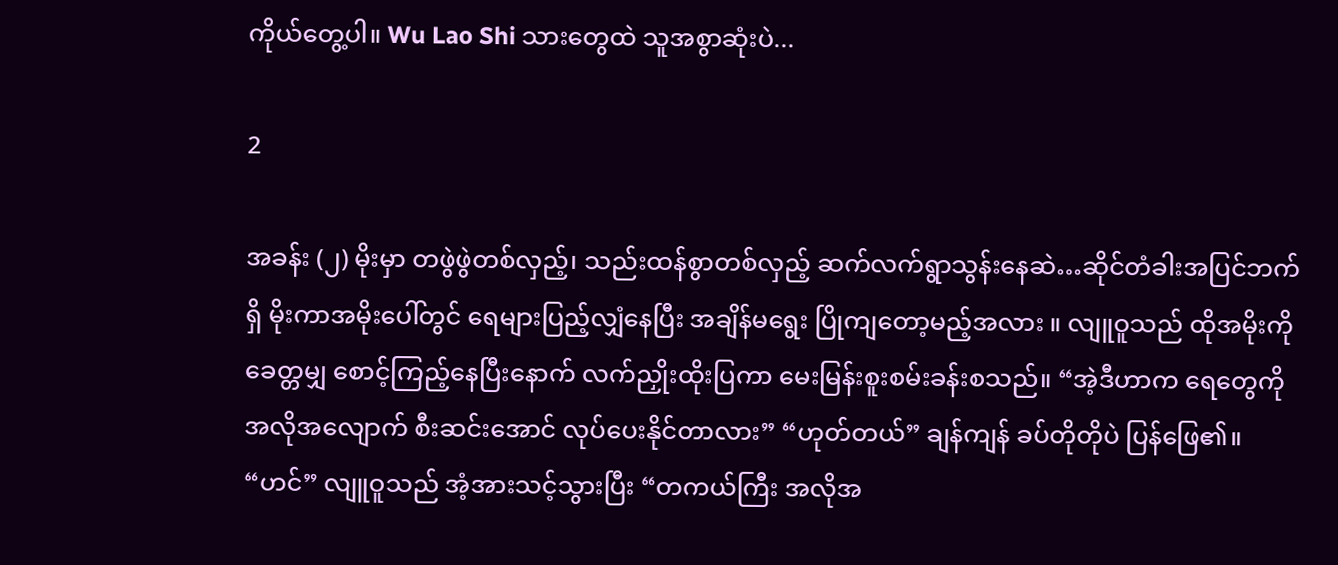ကိုယ်တွေ့ပါ။ Wu Lao Shi သားတွေထဲ သူအစွာဆုံးပဲ...

2

အခန်း (၂) မိုးမှာ တဖွဲဖွဲတစ်လှည့်၊ သည်းထန်စွာတစ်လှည့် ဆက်လက်ရွာသွန်းနေဆဲ…ဆိုင်တံခါးအပြင်ဘက်ရှိ မိုးကာအမိုးပေါ်တွင် ရေများပြည့်လျှံနေပြီး အချိန်မရွေး ပြိုကျတော့မည့်အလား ။ လျူဝူသည် ထိုအမိုးကို ခေတ္တမျှ စောင့်ကြည့်နေပြီးနောက် လက်ညှိုးထိုးပြကာ မေးမြန်းစူးစမ်းခန်းစသည်။ “အဲ့ဒီဟာက ရေတွေကို အလိုအလျောက် စီးဆင်းအောင် လုပ်ပေးနိုင်တာလား” “ဟုတ်တယ်” ချန်ကျန် ခပ်တိုတိုပဲ ပြန်ဖြေ၏။ “ဟင်” လျူဝူသည် အံ့အားသင့်သွားပြီး “တကယ်ကြီး အလိုအ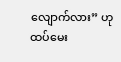လျောက်လား” ဟု ထပ်မေး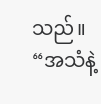သည်။ “အသံနဲ့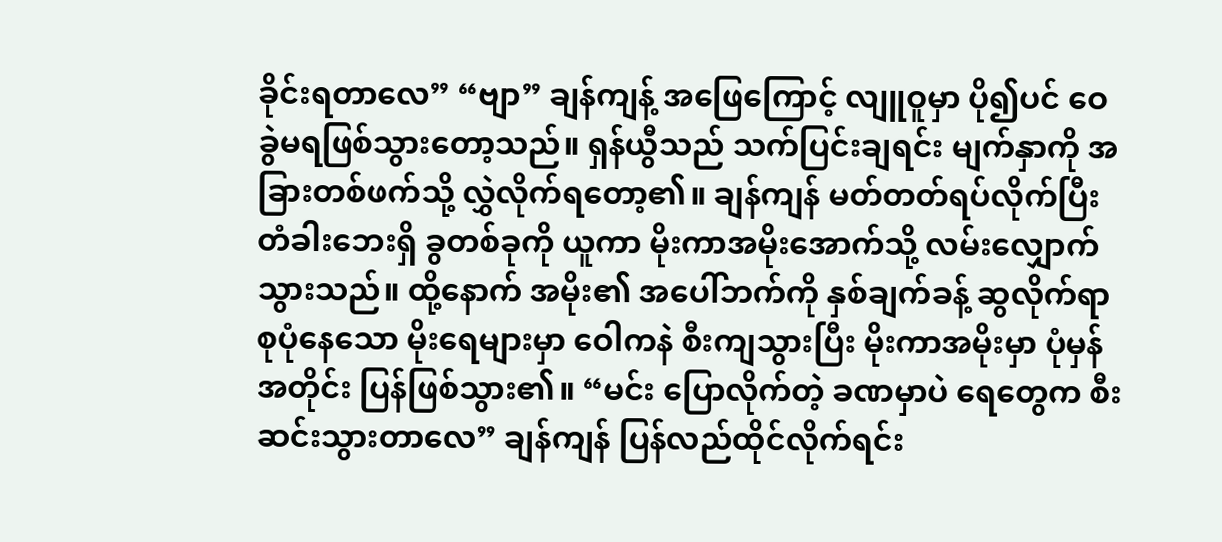ခိုင်းရတာလေ” “ဗျာ” ချန်ကျန့် အဖြေကြောင့် လျူဝူမှာ ပို၍ပင် ဝေခွဲမရဖြစ်သွားတော့သည်။ ရှန်ယွီသည် သက်ပြင်းချရင်း မျက်နှာကို အခြားတစ်ဖက်သို့ လွှဲလိုက်ရ‌တော့၏။ ချန်ကျန် မတ်တတ်ရပ်လိုက်ပြီး တံခါးဘေးရှိ ခွတစ်ခုကို ယူကာ မိုးကာအမိုးအောက်သို့ လမ်းလျှောက်သွားသည်။ ထို့နောက် အမိုး၏ အပေါ်ဘက်ကို နှစ်ချက်ခန့် ဆွလိုက်ရာ စုပုံနေသော မိုးရေများမှာ ဝေါကနဲ စီးကျသွားပြီး မိုးကာအမိုးမှာ ပုံမှန်အတိုင်း ပြန်ဖြစ်သွား၏။ “မင်း ပြောလိုက်တဲ့ ခဏမှာပဲ ရေတွေက စီးဆင်းသွားတာလေ” ချန်ကျန် ပြန်လည်ထိုင်လိုက်ရင်း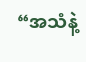“အသံနဲ့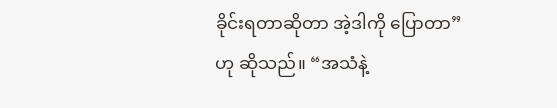ခိုင်းရတာဆိုတာ အဲ့ဒါကို ပြောတာ” ဟု ဆိုသည်။ “အသံနဲ့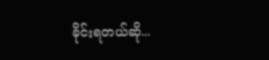ခိုင်းရတယ်ဆို...